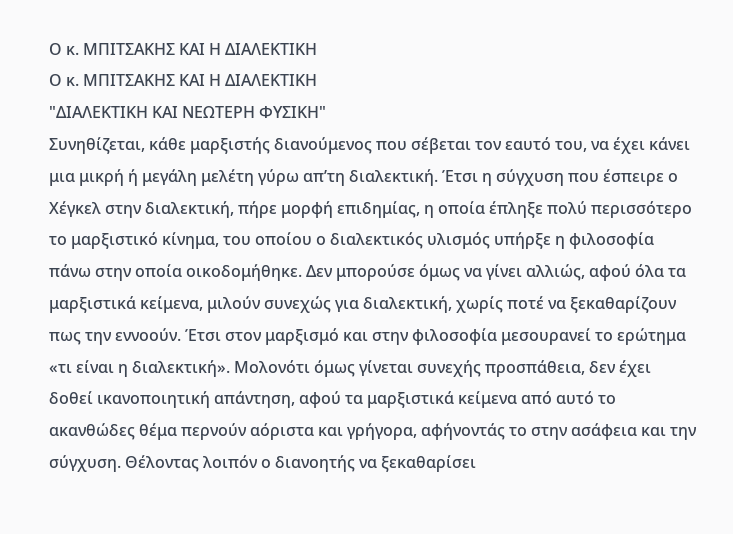Ο κ. ΜΠΙΤΣΑΚΗΣ ΚΑΙ Η ΔΙΑΛΕΚΤΙΚΗ
Ο κ. ΜΠΙΤΣΑΚΗΣ ΚΑΙ Η ΔΙΑΛΕΚΤΙΚΗ
"ΔΙΑΛΕΚΤΙΚΗ ΚΑΙ ΝΕΩΤΕΡΗ ΦΥΣΙΚΗ"
Συνηθίζεται, κάθε μαρξιστής διανούμενος που σέβεται τον εαυτό του, να έχει κάνει μια μικρή ή μεγάλη μελέτη γύρω απ’τη διαλεκτική. Έτσι η σύγχυση που έσπειρε ο Χέγκελ στην διαλεκτική, πήρε μορφή επιδημίας, η οποία έπληξε πολύ περισσότερο το μαρξιστικό κίνημα, του οποίου ο διαλεκτικός υλισμός υπήρξε η φιλοσοφία πάνω στην οποία οικοδομήθηκε. Δεν μπορούσε όμως να γίνει αλλιώς, αφού όλα τα μαρξιστικά κείμενα, μιλούν συνεχώς για διαλεκτική, χωρίς ποτέ να ξεκαθαρίζουν πως την εννοούν. Έτσι στον μαρξισμό και στην φιλοσοφία μεσουρανεί το ερώτημα «τι είναι η διαλεκτική». Μολονότι όμως γίνεται συνεχής προσπάθεια, δεν έχει δοθεί ικανοποιητική απάντηση, αφού τα μαρξιστικά κείμενα από αυτό το ακανθώδες θέμα περνούν αόριστα και γρήγορα, αφήνοντάς το στην ασάφεια και την σύγχυση. Θέλοντας λοιπόν ο διανοητής να ξεκαθαρίσει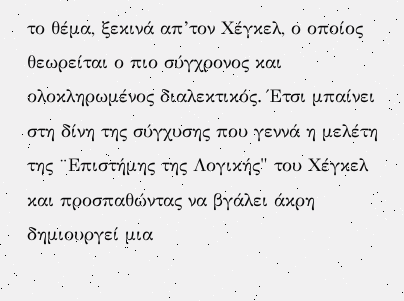το θέμα, ξεκινά απ’τον Χέγκελ, ο οποίος θεωρείται ο πιο σύγχρονος και ολοκληρωμένος διαλεκτικός. Έτσι μπαίνει στη δίνη της σύγχυσης που γεννά η μελέτη της ¨Επιστήμης της Λογικής" του Χέγκελ και προσπαθώντας να βγάλει άκρη δημιουργεί μια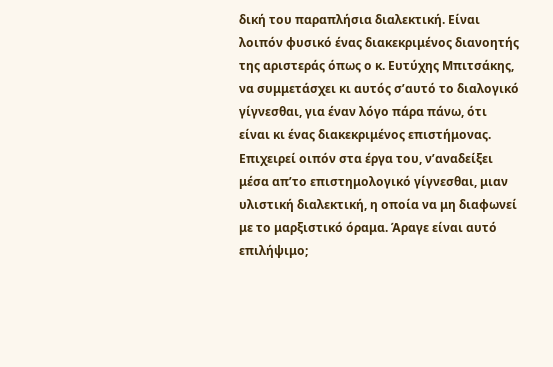δική του παραπλήσια διαλεκτική. Είναι λοιπόν φυσικό ένας διακεκριμένος διανοητής της αριστεράς όπως ο κ. Ευτύχης Μπιτσάκης, να συμμετάσχει κι αυτός σ’αυτό το διαλογικό γίγνεσθαι, για έναν λόγο πάρα πάνω, ότι είναι κι ένας διακεκριμένος επιστήμονας. Επιχειρεί οιπόν στα έργα του, ν’αναδείξει μέσα απ’το επιστημολογικό γίγνεσθαι, μιαν υλιστική διαλεκτική, η οποία να μη διαφωνεί με το μαρξιστικό όραμα. Άραγε είναι αυτό επιλήψιμο;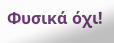Φυσικά όχι!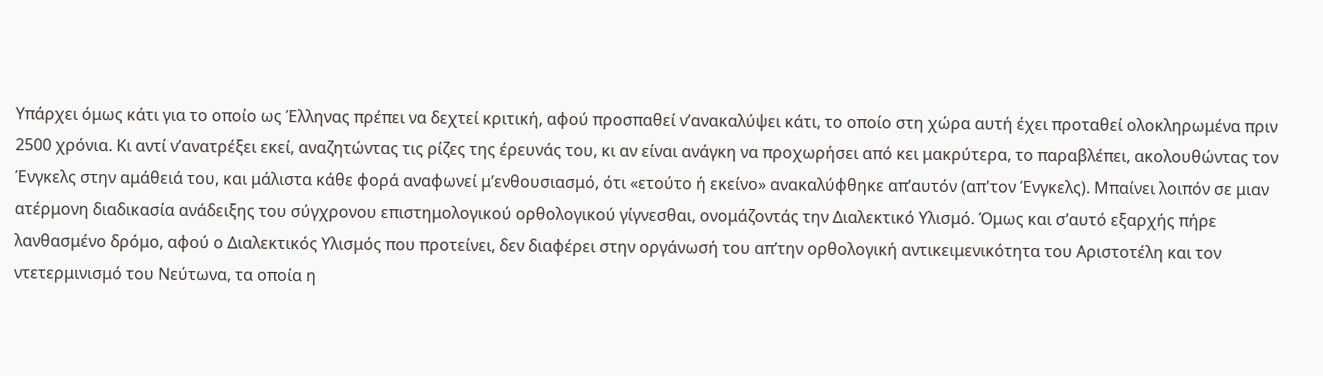Υπάρχει όμως κάτι για το οποίο ως Έλληνας πρέπει να δεχτεί κριτική, αφού προσπαθεί ν’ανακαλύψει κάτι, το οποίο στη χώρα αυτή έχει προταθεί ολοκληρωμένα πριν 2500 χρόνια. Κι αντί ν’ανατρέξει εκεί, αναζητώντας τις ρίζες της έρευνάς του, κι αν είναι ανάγκη να προχωρήσει από κει μακρύτερα, το παραβλέπει, ακολουθώντας τον Ένγκελς στην αμάθειά του, και μάλιστα κάθε φορά αναφωνεί μ’ενθουσιασμό, ότι «ετούτο ή εκείνο» ανακαλύφθηκε απ’αυτόν (απ'τον Ένγκελς). Μπαίνει λοιπόν σε μιαν ατέρμονη διαδικασία ανάδειξης του σύγχρονου επιστημολογικού ορθολογικού γίγνεσθαι, ονομάζοντάς την Διαλεκτικό Υλισμό. Όμως και σ’αυτό εξαρχής πήρε λανθασμένο δρόμο, αφού ο Διαλεκτικός Υλισμός που προτείνει, δεν διαφέρει στην οργάνωσή του απ’την ορθολογική αντικειμενικότητα του Αριστοτέλη και τον ντετερμινισμό του Νεύτωνα, τα οποία η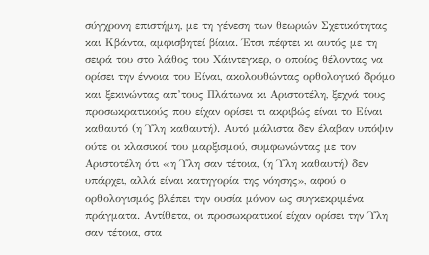σύγχρονη επιστήμη, με τη γένεση των θεωριών Σχετικότητας και Κβάντα, αμφισβητεί βίαια. Έτσι πέφτει κι αυτός με τη σειρά του στο λάθος του Χάιντεγκερ, ο οποίος θέλοντας να ορίσει την έννοια του Είναι, ακολουθώντας ορθολογικό δρόμο και ξεκινώντας απ’τους Πλάτωνα κι Αριστοτέλη, ξεχνά τους προσωκρατικούς που είχαν ορίσει τι ακριβώς είναι το Είναι καθαυτό (η Ύλη καθαυτή). Αυτό μάλιστα δεν έλαβαν υπόψιν ούτε οι κλασικοί του μαρξισμού, συμφωνώντας με τον Αριστοτέλη ότι «η Ύλη σαν τέτοια, (η Ύλη καθαυτή) δεν υπάρχει, αλλά είναι κατηγορία της νόησης», αφού ο ορθολογισμός βλέπει την ουσία μόνον ως συγκεκριμένα πράγματα. Αντίθετα, οι προσωκρατικοί είχαν ορίσει την Ύλη σαν τέτοια, στα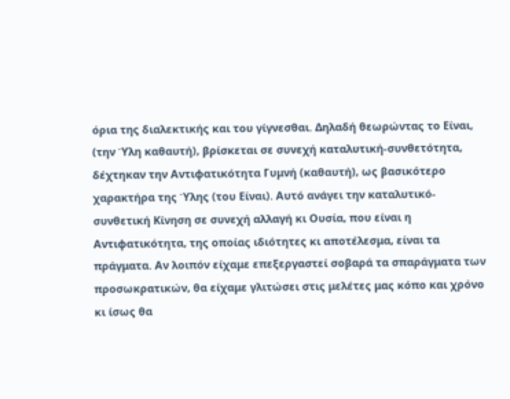όρια της διαλεκτικής και του γίγνεσθαι. Δηλαδή θεωρώντας το Είναι, (την Ύλη καθαυτή), βρίσκεται σε συνεχή καταλυτική-συνθετότητα, δέχτηκαν την Αντιφατικότητα Γυμνή (καθαυτή), ως βασικότερο χαρακτήρα της Ύλης (του Είναι). Αυτό ανάγει την καταλυτικό-συνθετική Κίνηση σε συνεχή αλλαγή κι Ουσία, που είναι η Αντιφατικότητα, της οποίας ιδιότητες κι αποτέλεσμα, είναι τα πράγματα. Αν λοιπόν είχαμε επεξεργαστεί σοβαρά τα σπαράγματα των προσωκρατικών, θα είχαμε γλιτώσει στις μελέτες μας κόπο και χρόνο κι ίσως θα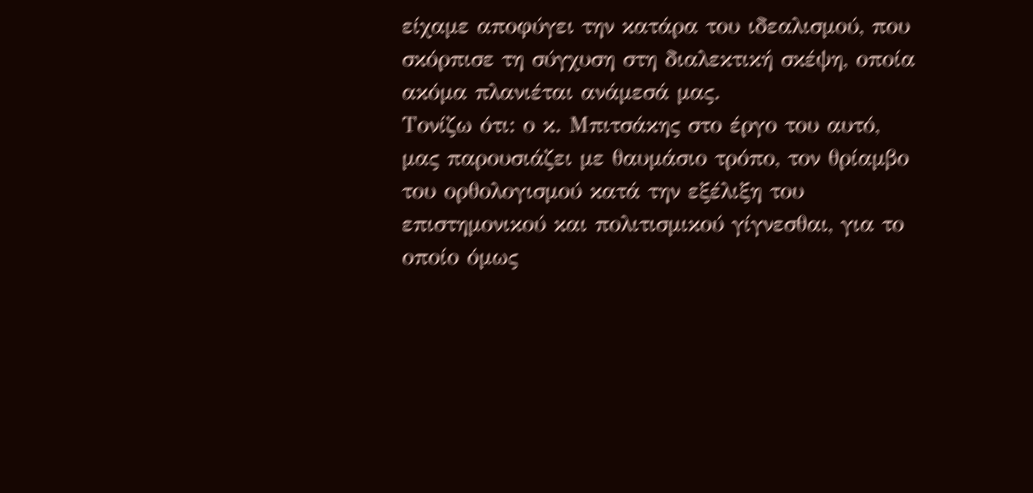είχαμε αποφύγει την κατάρα του ιδεαλισμού, που σκόρπισε τη σύγχυση στη διαλεκτική σκέψη, οποία ακόμα πλανιέται ανάμεσά μας.
Τονίζω ότι: ο κ. Μπιτσάκης στο έργο του αυτό, μας παρουσιάζει με θαυμάσιο τρόπο, τον θρίαμβο του ορθολογισμού κατά την εξέλιξη του επιστημονικού και πολιτισμικού γίγνεσθαι, για το οποίο όμως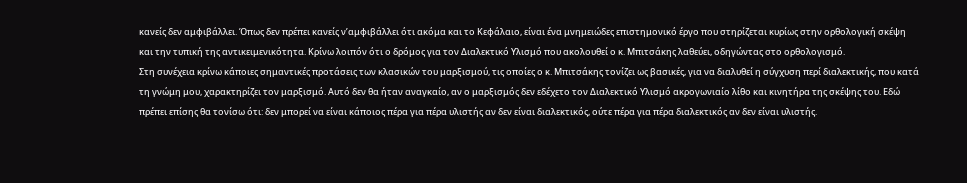κανείς δεν αμφιβάλλει. Όπως δεν πρέπει κανείς ν’αμφιβάλλει ότι ακόμα και το Κεφάλαιο, είναι ένα μνημειώδες επιστημονικό έργο που στηρίζεται κυρίως στην ορθολογική σκέψη και την τυπική της αντικειμενικότητα. Κρίνω λοιπόν ότι ο δρόμος για τον Διαλεκτικό Υλισμό που ακολουθεί ο κ. Μπιτσάκης λαθεύει, οδηγώντας στο ορθολογισμό.
Στη συνέχεια κρίνω κάποιες σημαντικές προτάσεις των κλασικών του μαρξισμού, τις οποίες ο κ. Μπιτσάκης τονίζει ως βασικές, για να διαλυθεί η σύγχυση περί διαλεκτικής, που κατά τη γνώμη μου, χαρακτηρίζει τον μαρξισμό. Αυτό δεν θα ήταν αναγκαίο, αν ο μαρξισμός δεν εδέχετο τον Διαλεκτικό Υλισμό ακρογωνιαίο λίθο και κινητήρα της σκέψης του. Εδώ πρέπει επίσης θα τονίσω ότι: δεν μπορεί να είναι κάποιος πέρα για πέρα υλιστής αν δεν είναι διαλεκτικός, ούτε πέρα για πέρα διαλεκτικός αν δεν είναι υλιστής.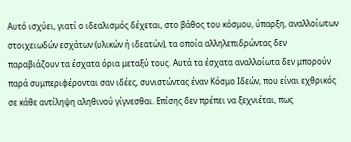Αυτό ισχύει, γιατί ο ιδεαλισμός δέχεται, στο βάθος του κόσμου, ύπαρξη, αναλλοίωτων στοιχειωδών εσχάτων (υλικών ή ιδεατών), τα οποία αλληλεπιδρώντας δεν παραβιάζουν τα έσχατα όρια μεταξύ τους. Αυτά τα έσχατα αναλλοίωτα δεν μπορούν παρά συμπεριφέρονται σαν ιδέες, συνιστώντας έναν Κόσμο Ιδεών, που είναι εχθρικός σε κάθε αντίληψη αληθινού γίγνεσθαι. Επίσης δεν πρέπει να ξεχνιέται, πως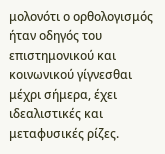μολονότι ο ορθολογισμός ήταν οδηγός του επιστημονικού και κοινωνικού γίγνεσθαι μέχρι σήμερα, έχει ιδεαλιστικές και μεταφυσικές ρίζες.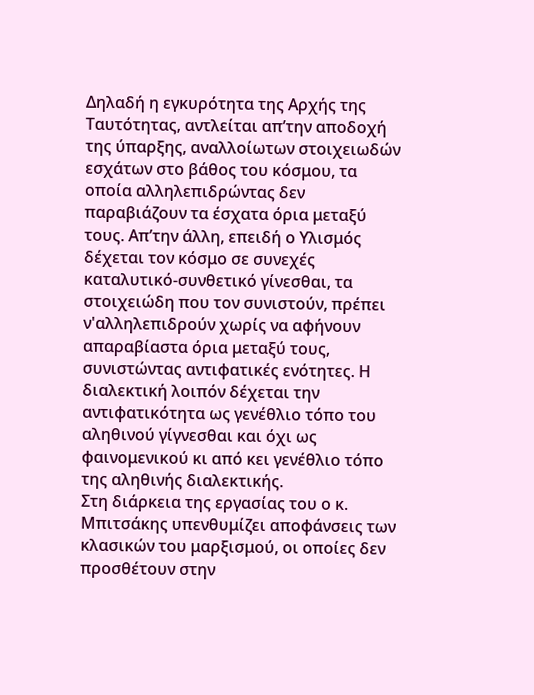Δηλαδή η εγκυρότητα της Αρχής της Ταυτότητας, αντλείται απ’την αποδοχή της ύπαρξης, αναλλοίωτων στοιχειωδών εσχάτων στο βάθος του κόσμου, τα οποία αλληλεπιδρώντας δεν παραβιάζουν τα έσχατα όρια μεταξύ τους. Απ’την άλλη, επειδή ο Υλισμός δέχεται τον κόσμο σε συνεχές καταλυτικό-συνθετικό γίνεσθαι, τα στοιχειώδη που τον συνιστούν, πρέπει ν'αλληλεπιδρούν χωρίς να αφήνουν απαραβίαστα όρια μεταξύ τους, συνιστώντας αντιφατικές ενότητες. Η διαλεκτική λοιπόν δέχεται την αντιφατικότητα ως γενέθλιο τόπο του αληθινού γίγνεσθαι και όχι ως φαινομενικού κι από κει γενέθλιο τόπο της αληθινής διαλεκτικής.
Στη διάρκεια της εργασίας του ο κ. Μπιτσάκης υπενθυμίζει αποφάνσεις των κλασικών του μαρξισμού, οι οποίες δεν προσθέτουν στην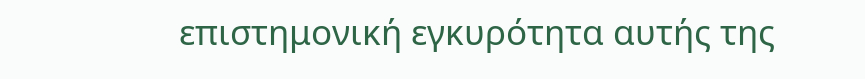επιστημονική εγκυρότητα αυτής της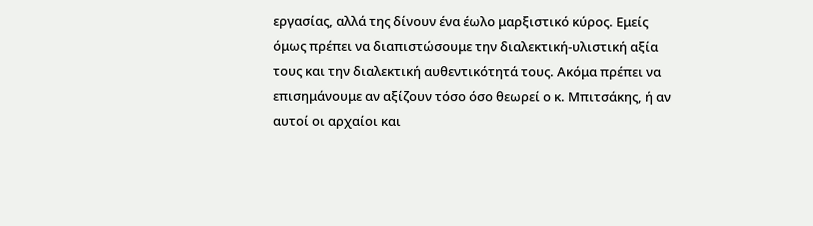εργασίας, αλλά της δίνουν ένα έωλο μαρξιστικό κύρος. Εμείς όμως πρέπει να διαπιστώσουμε την διαλεκτική-υλιστική αξία τους και την διαλεκτική αυθεντικότητά τους. Ακόμα πρέπει να επισημάνουμε αν αξίζουν τόσο όσο θεωρεί ο κ. Μπιτσάκης, ή αν αυτοί οι αρχαίοι και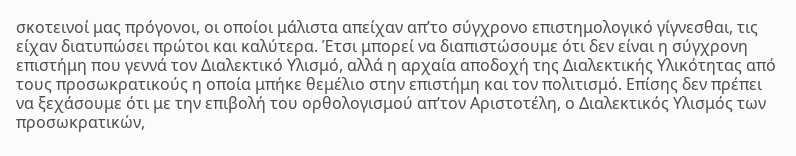σκοτεινοί μας πρόγονοι, οι οποίοι μάλιστα απείχαν απ’το σύγχρονο επιστημολογικό γίγνεσθαι, τις είχαν διατυπώσει πρώτοι και καλύτερα. Έτσι μπορεί να διαπιστώσουμε ότι δεν είναι η σύγχρονη επιστήμη που γεννά τον Διαλεκτικό Υλισμό, αλλά η αρχαία αποδοχή της Διαλεκτικής Υλικότητας από τους προσωκρατικούς η οποία μπήκε θεμέλιο στην επιστήμη και τον πολιτισμό. Επίσης δεν πρέπει να ξεχάσουμε ότι με την επιβολή του ορθολογισμού απ’τον Αριστοτέλη, ο Διαλεκτικός Υλισμός των προσωκρατικών,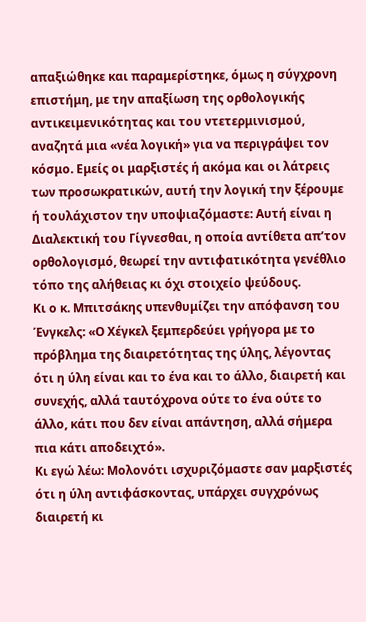απαξιώθηκε και παραμερίστηκε, όμως η σύγχρονη επιστήμη, με την απαξίωση της ορθολογικής αντικειμενικότητας και του ντετερμινισμού, αναζητά μια «νέα λογική» για να περιγράψει τον κόσμο. Εμείς οι μαρξιστές ή ακόμα και οι λάτρεις των προσωκρατικών, αυτή την λογική την ξέρουμε ή τουλάχιστον την υποψιαζόμαστε: Αυτή είναι η Διαλεκτική του Γίγνεσθαι, η οποία αντίθετα απ’τον ορθολογισμό, θεωρεί την αντιφατικότητα γενέθλιο τόπο της αλήθειας κι όχι στοιχείο ψεύδους.
Κι ο κ. Μπιτσάκης υπενθυμίζει την απόφανση του Ένγκελς: «Ο Χέγκελ ξεμπερδεύει γρήγορα με το πρόβλημα της διαιρετότητας της ύλης, λέγοντας ότι η ύλη είναι και το ένα και το άλλο, διαιρετή και συνεχής, αλλά ταυτόχρονα ούτε το ένα ούτε το άλλο, κάτι που δεν είναι απάντηση, αλλά σήμερα πια κάτι αποδειχτό».
Κι εγώ λέω: Μολονότι ισχυριζόμαστε σαν μαρξιστές ότι η ύλη αντιφάσκοντας, υπάρχει συγχρόνως διαιρετή κι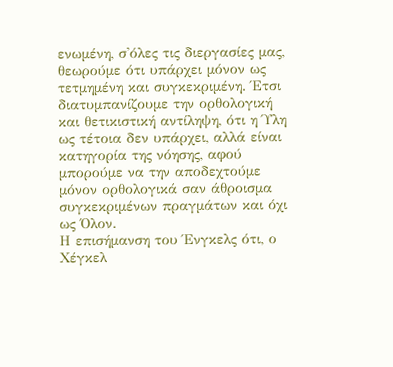ενωμένη, σ'όλες τις διεργασίες μας, θεωρούμε ότι υπάρχει μόνον ως τετμημένη και συγκεκριμένη. Έτσι διατυμπανίζουμε την ορθολογική και θετικιστική αντίληψη, ότι η Ύλη ως τέτοια δεν υπάρχει, αλλά είναι κατηγορία της νόησης, αφού μπορούμε να την αποδεχτούμε μόνον ορθολογικά σαν άθροισμα συγκεκριμένων πραγμάτων και όχι ως Όλον.
Η επισήμανση του Ένγκελς ότι, ο Χέγκελ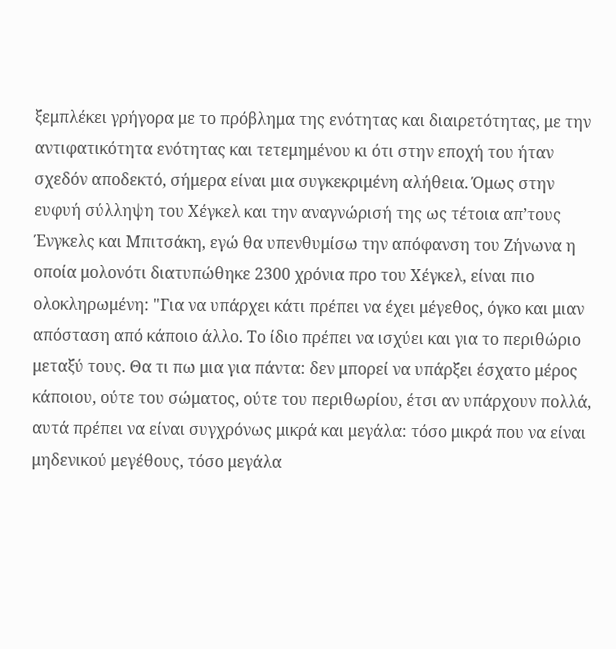ξεμπλέκει γρήγορα με το πρόβλημα της ενότητας και διαιρετότητας, με την αντιφατικότητα ενότητας και τετεμημένου κι ότι στην εποχή του ήταν σχεδόν αποδεκτό, σήμερα είναι μια συγκεκριμένη αλήθεια. Όμως στην ευφυή σύλληψη του Χέγκελ και την αναγνώρισή της ως τέτοια απ’τους Ένγκελς και Μπιτσάκη, εγώ θα υπενθυμίσω την απόφανση του Ζήνωνα η οποία μολονότι διατυπώθηκε 2300 χρόνια προ του Χέγκελ, είναι πιο ολοκληρωμένη: "Για να υπάρχει κάτι πρέπει να έχει μέγεθος, όγκο και μιαν απόσταση από κάποιο άλλο. Το ίδιο πρέπει να ισχύει και για το περιθώριο μεταξύ τους. Θα τι πω μια για πάντα: δεν μπορεί να υπάρξει έσχατο μέρος κάποιου, ούτε του σώματος, ούτε του περιθωρίου, έτσι αν υπάρχουν πολλά, αυτά πρέπει να είναι συγχρόνως μικρά και μεγάλα: τόσο μικρά που να είναι μηδενικού μεγέθους, τόσο μεγάλα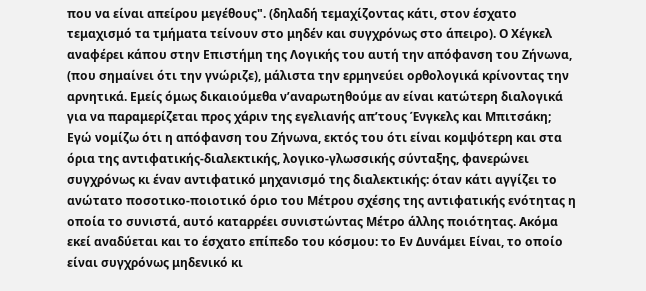που να είναι απείρου μεγέθους". (δηλαδή τεμαχίζοντας κάτι, στον έσχατο τεμαχισμό τα τμήματα τείνουν στο μηδέν και συγχρόνως στο άπειρο). Ο Χέγκελ αναφέρει κάπου στην Επιστήμη της Λογικής του αυτή την απόφανση του Ζήνωνα, (που σημαίνει ότι την γνώριζε), μάλιστα την ερμηνεύει ορθολογικά κρίνοντας την αρνητικά. Εμείς όμως δικαιούμεθα ν’αναρωτηθούμε αν είναι κατώτερη διαλογικά για να παραμερίζεται προς χάριν της εγελιανής απ’τους Ένγκελς και Μπιτσάκη; Εγώ νομίζω ότι η απόφανση του Ζήνωνα, εκτός του ότι είναι κομψότερη και στα όρια της αντιφατικής-διαλεκτικής, λογικο-γλωσσικής σύνταξης, φανερώνει συγχρόνως κι έναν αντιφατικό μηχανισμό της διαλεκτικής: όταν κάτι αγγίζει το ανώτατο ποσοτικο-ποιοτικό όριο του Μέτρου σχέσης της αντιφατικής ενότητας η οποία το συνιστά, αυτό καταρρέει συνιστώντας Μέτρο άλλης ποιότητας. Ακόμα εκεί αναδύεται και το έσχατο επίπεδο του κόσμου: το Εν Δυνάμει Είναι, το οποίο είναι συγχρόνως μηδενικό κι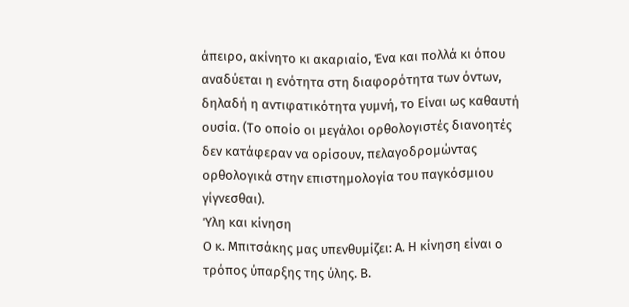άπειρο, ακίνητο κι ακαριαίο, Ένα και πολλά κι όπου αναδύεται η ενότητα στη διαφορότητα των όντων, δηλαδή η αντιφατικότητα γυμνή, το Είναι ως καθαυτή ουσία. (Το οποίο οι μεγάλοι ορθολογιστές διανοητές δεν κατάφεραν να ορίσουν, πελαγοδρομώντας ορθολογικά στην επιστημολογία του παγκόσμιου γίγνεσθαι).
Ύλη και κίνηση
Ο κ. Μπιτσάκης μας υπενθυμίζει: Α. Η κίνηση είναι ο τρόπος ύπαρξης της ύλης. Β.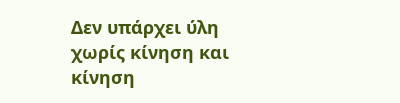Δεν υπάρχει ύλη χωρίς κίνηση και κίνηση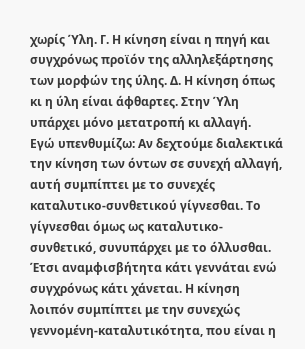χωρίς Ύλη. Γ. Η κίνηση είναι η πηγή και συγχρόνως προϊόν της αλληλεξάρτησης των μορφών της ύλης. Δ. Η κίνηση όπως κι η ύλη είναι άφθαρτες. Στην Ύλη υπάρχει μόνο μετατροπή κι αλλαγή.
Εγώ υπενθυμίζω: Αν δεχτούμε διαλεκτικά την κίνηση των όντων σε συνεχή αλλαγή, αυτή συμπίπτει με το συνεχές καταλυτικο-συνθετικού γίγνεσθαι. Το γίγνεσθαι όμως ως καταλυτικο-συνθετικό, συνυπάρχει με το όλλυσθαι. Έτσι αναμφισβήτητα κάτι γεννάται ενώ συγχρόνως κάτι χάνεται. Η κίνηση λοιπόν συμπίπτει με την συνεχώς γεννομένη-καταλυτικότητα, που είναι η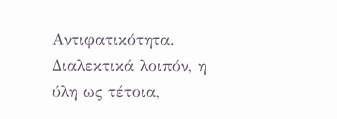Αντιφατικότητα. Διαλεκτικά λοιπόν, η ύλη ως τέτοια,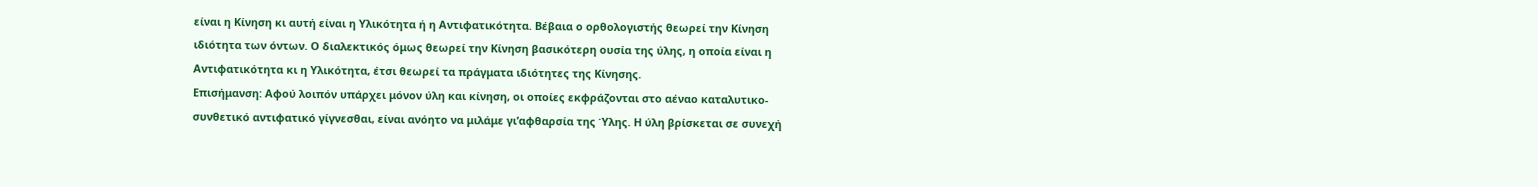είναι η Κίνηση κι αυτή είναι η Υλικότητα ή η Αντιφατικότητα. Βέβαια ο ορθολογιστής θεωρεί την Κίνηση ιδιότητα των όντων. Ο διαλεκτικός όμως θεωρεί την Κίνηση βασικότερη ουσία της ύλης, η οποία είναι η Αντιφατικότητα κι η Υλικότητα, έτσι θεωρεί τα πράγματα ιδιότητες της Κίνησης.
Επισήμανση: Αφού λοιπόν υπάρχει μόνον ύλη και κίνηση, οι οποίες εκφράζονται στο αέναο καταλυτικο-συνθετικό αντιφατικό γίγνεσθαι, είναι ανόητο να μιλάμε γι’αφθαρσία της Ύλης. Η ύλη βρίσκεται σε συνεχή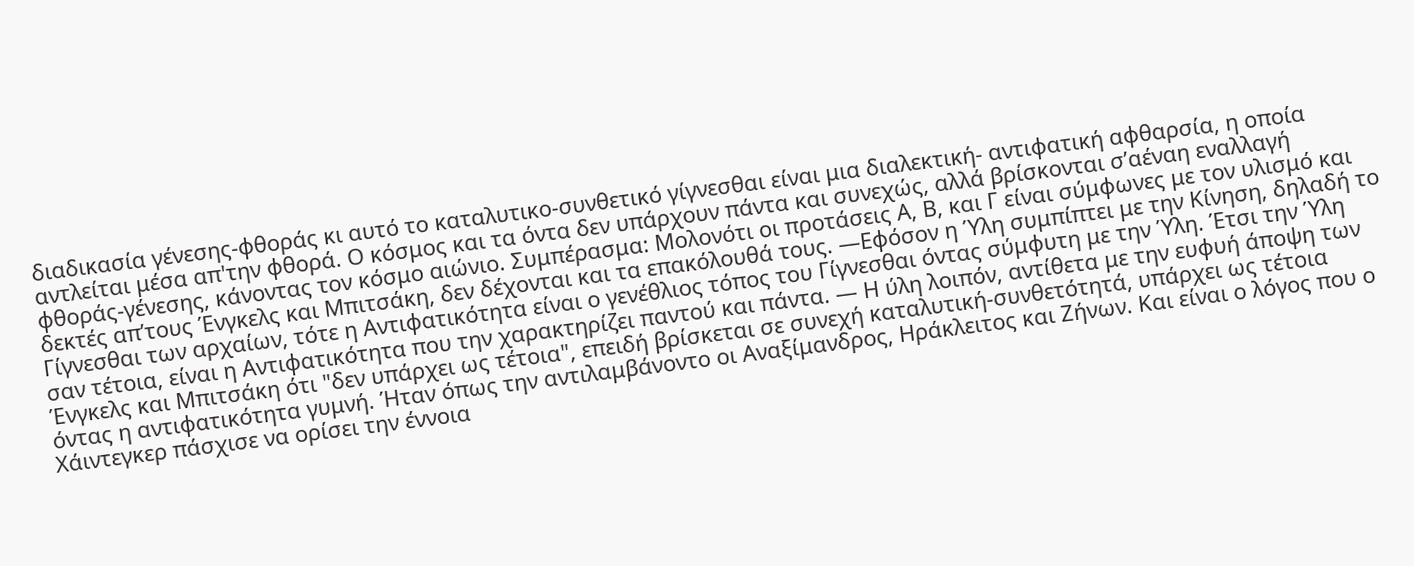διαδικασία γένεσης-φθοράς κι αυτό το καταλυτικο-συνθετικό γίγνεσθαι είναι μια διαλεκτική- αντιφατική αφθαρσία, η οποία αντλείται μέσα απ'την φθορά. Ο κόσμος και τα όντα δεν υπάρχουν πάντα και συνεχώς, αλλά βρίσκονται σ’αέναη εναλλαγή φθοράς-γένεσης, κάνοντας τον κόσμο αιώνιο. Συμπέρασμα: Μολονότι οι προτάσεις Α, Β, και Γ είναι σύμφωνες με τον υλισμό και δεκτές απ’τους Ένγκελς και Μπιτσάκη, δεν δέχονται και τα επακόλουθά τους. ―Εφόσον η Ύλη συμπίπτει με την Κίνηση, δηλαδή το Γίγνεσθαι των αρχαίων, τότε η Αντιφατικότητα είναι ο γενέθλιος τόπος του Γίγνεσθαι όντας σύμφυτη με την Ύλη. Έτσι την Ύλη σαν τέτοια, είναι η Αντιφατικότητα που την χαρακτηρίζει παντού και πάντα. ― Η ύλη λοιπόν, αντίθετα με την ευφυή άποψη των Ένγκελς και Μπιτσάκη ότι "δεν υπάρχει ως τέτοια", επειδή βρίσκεται σε συνεχή καταλυτική-συνθετότητά, υπάρχει ως τέτοια όντας η αντιφατικότητα γυμνή. Ήταν όπως την αντιλαμβάνοντο οι Αναξίμανδρος, Ηράκλειτος και Ζήνων. Και είναι ο λόγος που ο Χάιντεγκερ πάσχισε να ορίσει την έννοια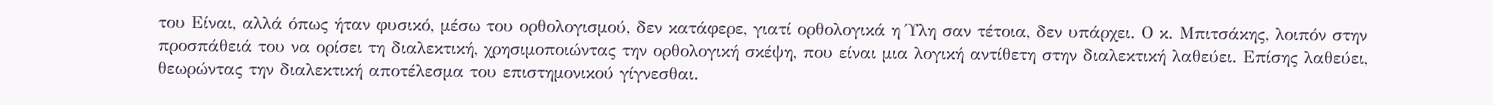του Είναι, αλλά όπως ήταν φυσικό, μέσω του ορθολογισμού, δεν κατάφερε, γιατί ορθολογικά η Ύλη σαν τέτοια, δεν υπάρχει. Ο κ. Μπιτσάκης, λοιπόν στην προσπάθειά του να ορίσει τη διαλεκτική, χρησιμοποιώντας την ορθολογική σκέψη, που είναι μια λογική αντίθετη στην διαλεκτική λαθεύει. Επίσης λαθεύει, θεωρώντας την διαλεκτική αποτέλεσμα του επιστημονικού γίγνεσθαι.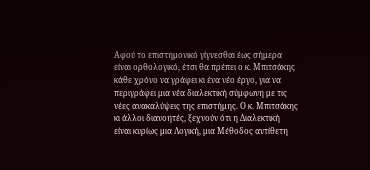Αφού το επιστημονικό γίγνεσθαι έως σήμερα είναι ορθολογικό, έτσι θα πρέπει ο κ. Μπιτσάκης κάθε χρόνο να γράφει κι ένα νέο έργο, για να περιγράφει μια νέα διαλεκτική σύμφωνη με τις νέες ανακαλύψεις της επιστήμης. Ο κ. Μπιτσάκης κι άλλοι διανοητές, ξεχνούν ότι η Διαλεκτική είναι κυρίως μια Λογική, μια Μέθοδος αντίθετη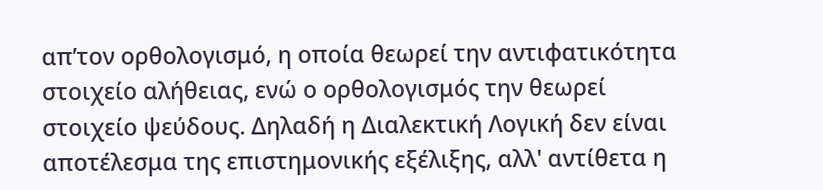απ’τον ορθολογισμό, η οποία θεωρεί την αντιφατικότητα στοιχείο αλήθειας, ενώ ο ορθολογισμός την θεωρεί στοιχείο ψεύδους. Δηλαδή η Διαλεκτική Λογική δεν είναι αποτέλεσμα της επιστημονικής εξέλιξης, αλλ' αντίθετα η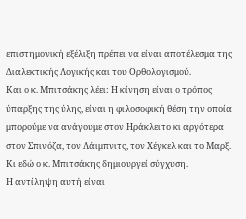επιστημονική εξέλιξη πρέπει να είναι αποτέλεσμα της Διαλεκτικής Λογικής και του Ορθολογισμού.
Και ο κ. Μπιτσάκης λέει: Η κίνηση είναι ο τρόπος ύπαρξης της ύλης, είναι η φιλοσοφική θέση την οποία μπορούμε να ανάγουμε στον Ηράκλειτο κι αργότερα στον Σπινόζα, τον Λάιμπνιτς, τον Χέγκελ και το Μαρξ.
Κι εδώ ο κ. Μπιτσάκης δημιουργεί σύγχυση.
Η αντίληψη αυτή είναι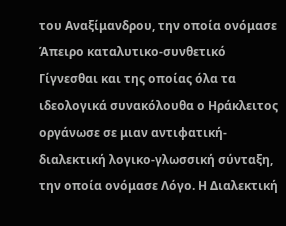του Αναξίμανδρου, την οποία ονόμασε Άπειρο καταλυτικο-συνθετικό Γίγνεσθαι και της οποίας όλα τα ιδεολογικά συνακόλουθα ο Ηράκλειτος οργάνωσε σε μιαν αντιφατική-διαλεκτική λογικο-γλωσσική σύνταξη, την οποία ονόμασε Λόγο. Η Διαλεκτική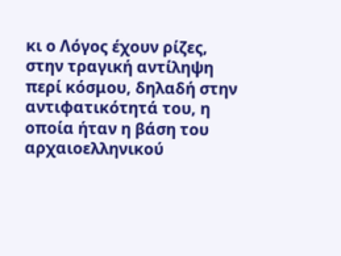κι ο Λόγος έχουν ρίζες, στην τραγική αντίληψη περί κόσμου, δηλαδή στην αντιφατικότητά του, η οποία ήταν η βάση του αρχαιοελληνικού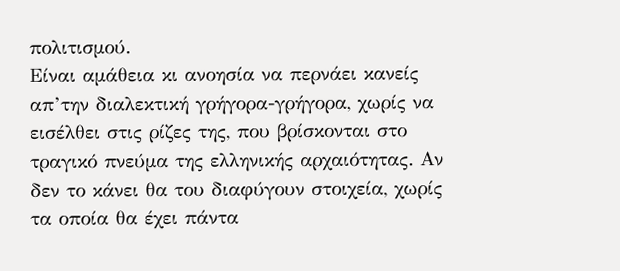πολιτισμού.
Είναι αμάθεια κι ανοησία να περνάει κανείς απ’την διαλεκτική γρήγορα-γρήγορα, χωρίς να εισέλθει στις ρίζες της, που βρίσκονται στο τραγικό πνεύμα της ελληνικής αρχαιότητας. Αν δεν το κάνει θα του διαφύγουν στοιχεία, χωρίς τα οποία θα έχει πάντα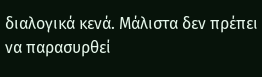διαλογικά κενά. Μάλιστα δεν πρέπει να παρασυρθεί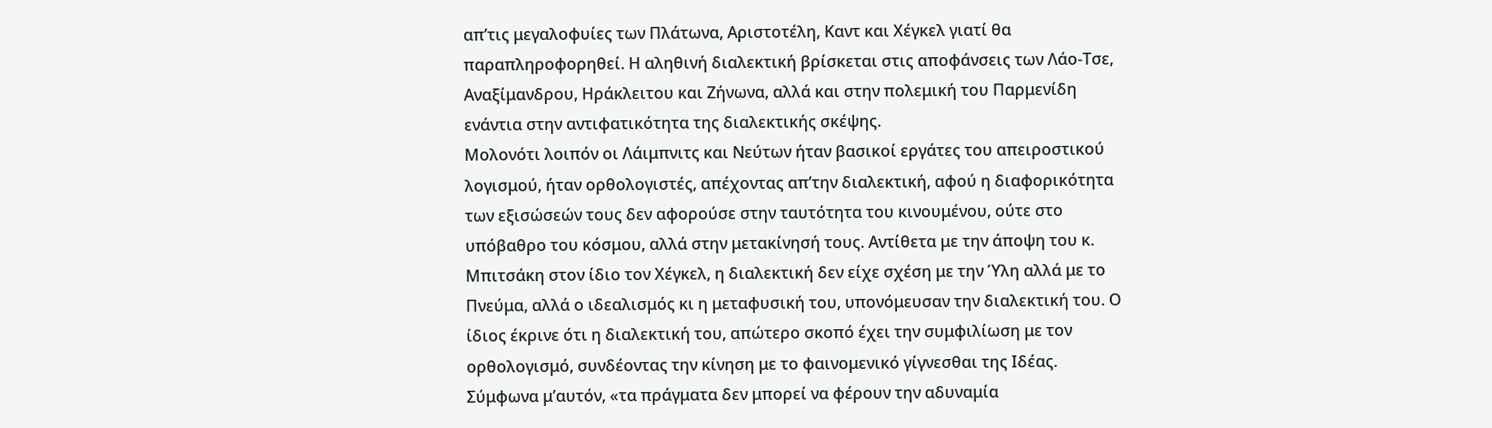απ’τις μεγαλοφυίες των Πλάτωνα, Αριστοτέλη, Καντ και Χέγκελ γιατί θα παραπληροφορηθεί. Η αληθινή διαλεκτική βρίσκεται στις αποφάνσεις των Λάο-Τσε, Αναξίμανδρου, Ηράκλειτου και Ζήνωνα, αλλά και στην πολεμική του Παρμενίδη ενάντια στην αντιφατικότητα της διαλεκτικής σκέψης.
Μολονότι λοιπόν οι Λάιμπνιτς και Νεύτων ήταν βασικοί εργάτες του απειροστικού λογισμού, ήταν ορθολογιστές, απέχοντας απ’την διαλεκτική, αφού η διαφορικότητα των εξισώσεών τους δεν αφορούσε στην ταυτότητα του κινουμένου, ούτε στο υπόβαθρο του κόσμου, αλλά στην μετακίνησή τους. Αντίθετα με την άποψη του κ. Μπιτσάκη στον ίδιο τον Χέγκελ, η διαλεκτική δεν είχε σχέση με την Ύλη αλλά με το Πνεύμα, αλλά ο ιδεαλισμός κι η μεταφυσική του, υπονόμευσαν την διαλεκτική του. Ο ίδιος έκρινε ότι η διαλεκτική του, απώτερο σκοπό έχει την συμφιλίωση με τον ορθολογισμό, συνδέοντας την κίνηση με το φαινομενικό γίγνεσθαι της Ιδέας. Σύμφωνα μ’αυτόν, «τα πράγματα δεν μπορεί να φέρουν την αδυναμία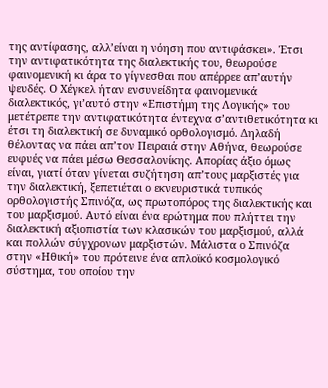της αντίφασης, αλλ’είναι η νόηση που αντιφάσκει». Έτσι την αντιφατικότητα της διαλεκτικής του, θεωρούσε φαινομενική κι άρα το γίγνεσθαι που απέρρεε απ’αυτήν ψευδές. Ο Χέγκελ ήταν ενσυνείδητα φαινομενικά διαλεκτικός, γι’αυτό στην «Επιστήμη της Λογικής» του μετέτρεπε την αντιφατικότητα έντεχνα σ’αντιθετικότητα κι έτσι τη διαλεκτική σε δυναμικό ορθολογισμό. Δηλαδή θέλοντας να πάει απ’τον Πειραιά στην Αθήνα, θεωρούσε ευφυές να πάει μέσω Θεσσαλονίκης. Απορίας άξιο όμως είναι, γιατί όταν γίνεται συζήτηση απ’τους μαρξιστές για την διαλεκτική, ξεπετιέται ο εκνευριστικά τυπικός ορθολογιστής Σπινόζα, ως πρωτοπόρος της διαλεκτικής και του μαρξισμού. Αυτό είναι ένα ερώτημα που πλήττει την διαλεκτική αξιοπιστία των κλασικών του μαρξισμού, αλλά και πολλών σύγχρονων μαρξιστών. Μάλιστα ο Σπινόζα στην «Ηθική» του πρότεινε ένα απλοϊκό κοσμολογικό σύστημα, του οποίου την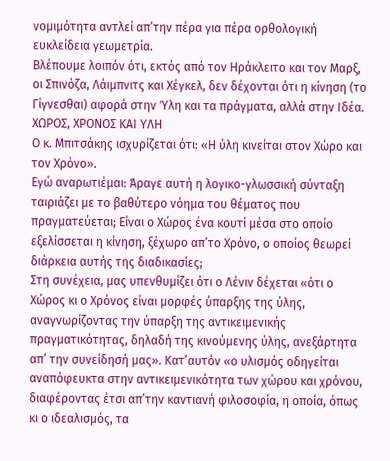νομιμότητα αντλεί απ’την πέρα για πέρα ορθολογική ευκλείδεια γεωμετρία.
Βλέπουμε λοιπόν ότι, εκτός από τον Ηράκλειτο και τον Μαρξ, οι Σπινόζα, Λάιμπνιτς και Χέγκελ, δεν δέχονται ότι η κίνηση (το Γίγνεσθαι) αφορά στην Ύλη και τα πράγματα, αλλά στην Ιδέα. ΧΩΡΟΣ, ΧΡΟΝΟΣ ΚΑΙ ΥΛΗ
Ο κ. Μπιτσάκης ισχυρίζεται ότι: «Η ύλη κινείται στον Χώρο και τον Χρόνο».
Εγώ αναρωτιέμαι: Άραγε αυτή η λογικο-γλωσσική σύνταξη ταιριάζει με το βαθύτερο νόημα του θέματος που πραγματεύεται; Είναι ο Χώρος ένα κουτί μέσα στο οποίο εξελίσσεται η κίνηση, ξέχωρο απ’το Χρόνο, ο οποίος θεωρεί διάρκεια αυτής της διαδικασίες;
Στη συνέχεια, μας υπενθυμίζει ότι ο Λένιν δέχεται «ότι ο Χώρος κι ο Χρόνος είναι μορφές ύπαρξης της ύλης, αναγνωρίζοντας την ύπαρξη της αντικειμενικής πραγματικότητας, δηλαδή της κινούμενης ύλης, ανεξάρτητα απ’ την συνείδησή μας». Κατ’αυτόν «ο υλισμός οδηγείται αναπόφευκτα στην αντικειμενικότητα των χώρου και χρόνου, διαφέροντας έτσι απ’την καντιανή φιλοσοφία, η οποία, όπως κι ο ιδεαλισμός, τα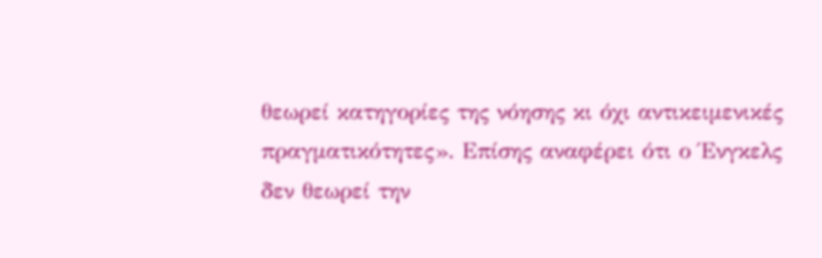θεωρεί κατηγορίες της νόησης κι όχι αντικειμενικές πραγματικότητες». Επίσης αναφέρει ότι ο Ένγκελς δεν θεωρεί την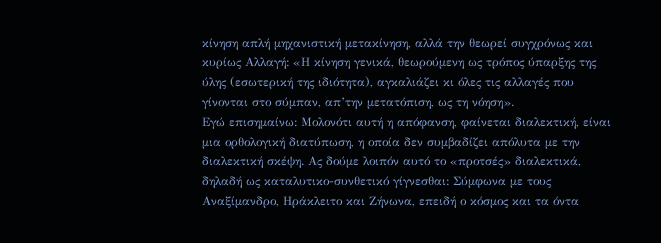κίνηση απλή μηχανιστική μετακίνηση, αλλά την θεωρεί συγχρόνως και κυρίως Αλλαγή: «Η κίνηση γενικά, θεωρούμενη ως τρόπος ύπαρξης της ύλης (εσωτερική της ιδιότητα), αγκαλιάζει κι όλες τις αλλαγές που γίνονται στο σύμπαν, απ’την μετατόπιση, ως τη νόηση».
Εγώ επισημαίνω: Μολονότι αυτή η απόφανση, φαίνεται διαλεκτική, είναι μια ορθολογική διατύπωση, η οποία δεν συμβαδίζει απόλυτα με την διαλεκτική σκέψη. Ας δούμε λοιπόν αυτό το «προτσές» διαλεκτικά, δηλαδή ως καταλυτικο-συνθετικό γίγνεσθαι: Σύμφωνα με τους Αναξίμανδρο, Ηράκλειτο και Ζήνωνα, επειδή ο κόσμος και τα όντα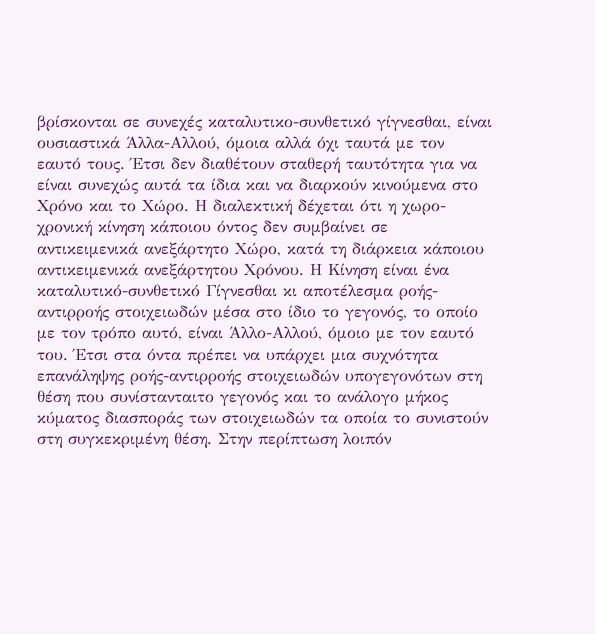βρίσκονται σε συνεχές καταλυτικο-συνθετικό γίγνεσθαι, είναι ουσιαστικά Άλλα-Αλλού, όμοια αλλά όχι ταυτά με τον εαυτό τους. Έτσι δεν διαθέτουν σταθερή ταυτότητα για να είναι συνεχώς αυτά τα ίδια και να διαρκούν κινούμενα στο Χρόνο και το Χώρο. Η διαλεκτική δέχεται ότι η χωρο-χρονική κίνηση κάποιου όντος δεν συμβαίνει σε αντικειμενικά ανεξάρτητο Χώρο, κατά τη διάρκεια κάποιου αντικειμενικά ανεξάρτητου Χρόνου. Η Κίνηση είναι ένα καταλυτικό-συνθετικό Γίγνεσθαι κι αποτέλεσμα ροής-αντιρροής στοιχειωδών μέσα στο ίδιο το γεγονός, το οποίο με τον τρόπο αυτό, είναι Άλλο-Αλλού, όμοιο με τον εαυτό του. Έτσι στα όντα πρέπει να υπάρχει μια συχνότητα επανάληψης ροής-αντιρροής στοιχειωδών υπογεγονότων στη θέση που συνίστανταιτο γεγονός και το ανάλογο μήκος κύματος διασποράς των στοιχειωδών τα οποία το συνιστούν στη συγκεκριμένη θέση. Στην περίπτωση λοιπόν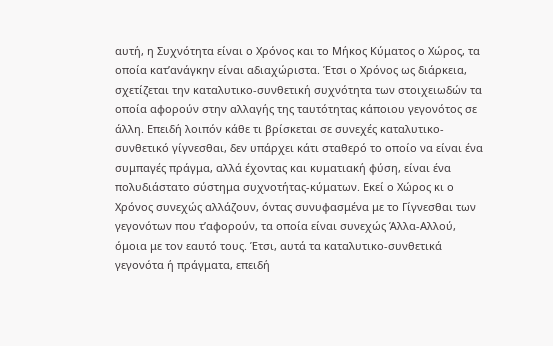αυτή, η Συχνότητα είναι ο Χρόνος και το Μήκος Κύματος ο Χώρος, τα οποία κατ’ανάγκην είναι αδιαχώριστα. Έτσι ο Χρόνος ως διάρκεια, σχετίζεται την καταλυτικο-συνθετική συχνότητα των στοιχειωδών τα οποία αφορούν στην αλλαγής της ταυτότητας κάποιου γεγονότος σε άλλη. Επειδή λοιπόν κάθε τι βρίσκεται σε συνεχές καταλυτικο-συνθετικό γίγνεσθαι, δεν υπάρχει κάτι σταθερό το οποίο να είναι ένα συμπαγές πράγμα, αλλά έχοντας και κυματιακή φύση, είναι ένα πολυδιάστατο σύστημα συχνοτήτας-κύματων. Εκεί ο Χώρος κι ο Χρόνος συνεχώς αλλάζουν, όντας συνυφασμένα με το Γίγνεσθαι των γεγονότων που τ’αφορούν, τα οποία είναι συνεχώς Άλλα-Αλλού, όμοια με τον εαυτό τους. Έτσι, αυτά τα καταλυτικο-συνθετικά γεγονότα ή πράγματα, επειδή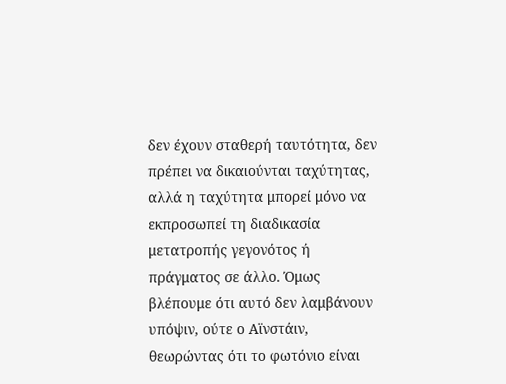δεν έχουν σταθερή ταυτότητα, δεν πρέπει να δικαιούνται ταχύτητας, αλλά η ταχύτητα μπορεί μόνο να εκπροσωπεί τη διαδικασία μετατροπής γεγονότος ή πράγματος σε άλλο. Όμως βλέπουμε ότι αυτό δεν λαμβάνουν υπόψιν, ούτε ο Αϊνστάιν, θεωρώντας ότι το φωτόνιο είναι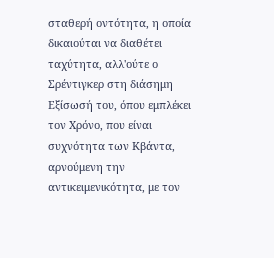σταθερή οντότητα, η οποία δικαιούται να διαθέτει ταχύτητα, αλλ'ούτε ο Σρέντιγκερ στη διάσημη Εξίσωσή του, όπου εμπλέκει τον Χρόνο, που είναι συχνότητα των Κβάντα, αρνούμενη την αντικειμενικότητα, με τον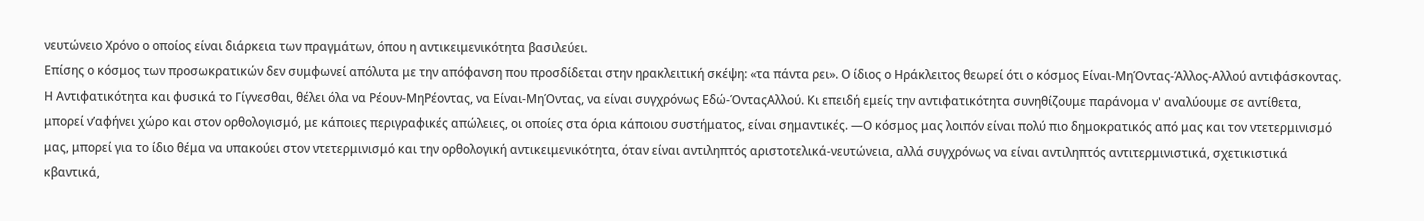νευτώνειο Χρόνο ο οποίος είναι διάρκεια των πραγμάτων, όπου η αντικειμενικότητα βασιλεύει.
Επίσης ο κόσμος των προσωκρατικών δεν συμφωνεί απόλυτα με την απόφανση που προσδίδεται στην ηρακλειτική σκέψη: «τα πάντα ρει». Ο ίδιος ο Ηράκλειτος θεωρεί ότι ο κόσμος Είναι-ΜηΌντας-Άλλος-Αλλού αντιφάσκοντας. Η Αντιφατικότητα και φυσικά το Γίγνεσθαι, θέλει όλα να Ρέουν-ΜηΡέοντας, να Είναι-ΜηΌντας, να είναι συγχρόνως Εδώ-ΌνταςΑλλού. Κι επειδή εμείς την αντιφατικότητα συνηθίζουμε παράνομα ν' αναλύουμε σε αντίθετα, μπορεί ν’αφήνει χώρο και στον ορθολογισμό, με κάποιες περιγραφικές απώλειες, οι οποίες στα όρια κάποιου συστήματος, είναι σημαντικές. ―Ο κόσμος μας λοιπόν είναι πολύ πιο δημοκρατικός από μας και τον ντετερμινισμό μας, μπορεί για το ίδιο θέμα να υπακούει στον ντετερμινισμό και την ορθολογική αντικειμενικότητα, όταν είναι αντιληπτός αριστοτελικά-νευτώνεια, αλλά συγχρόνως να είναι αντιληπτός αντιτερμινιστικά, σχετικιστικά κβαντικά,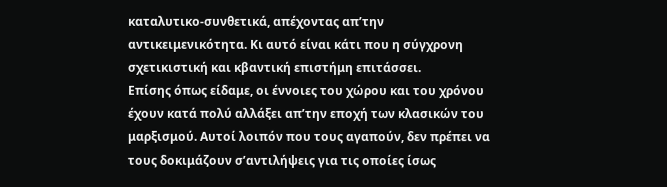καταλυτικο-συνθετικά, απέχοντας απ’την αντικειμενικότητα. Κι αυτό είναι κάτι που η σύγχρονη σχετικιστική και κβαντική επιστήμη επιτάσσει.
Επίσης όπως είδαμε, οι έννοιες του χώρου και του χρόνου έχουν κατά πολύ αλλάξει απ’την εποχή των κλασικών του μαρξισμού. Αυτοί λοιπόν που τους αγαπούν, δεν πρέπει να τους δοκιμάζουν σ’αντιλήψεις για τις οποίες ίσως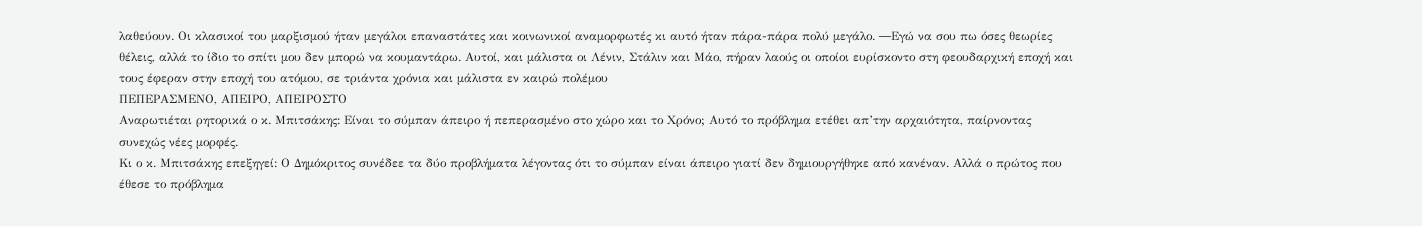λαθεύουν. Οι κλασικοί του μαρξισμού ήταν μεγάλοι επαναστάτες και κοινωνικοί αναμορφωτές κι αυτό ήταν πάρα-πάρα πολύ μεγάλο. ―Εγώ να σου πω όσες θεωρίες θέλεις, αλλά το ίδιο το σπίτι μου δεν μπορώ να κουμαντάρω. Αυτοί, και μάλιστα οι Λένιν, Στάλιν και Μάο, πήραν λαούς οι οποίοι ευρίσκοντο στη φεουδαρχική εποχή και τους έφεραν στην εποχή του ατόμου, σε τριάντα χρόνια και μάλιστα εν καιρώ πολέμου
ΠΕΠΕΡΑΣΜΕΝΟ, ΑΠΕΙΡΟ, ΑΠΕΙΡΟΣΤΟ
Αναρωτιέται ρητορικά ο κ. Μπιτσάκης: Είναι το σύμπαν άπειρο ή πεπερασμένο στο χώρο και το Χρόνο; Αυτό το πρόβλημα ετέθει απ’την αρχαιότητα, παίρνοντας συνεχώς νέες μορφές.
Κι ο κ. Μπιτσάκης επεξηγεί: Ο Δημόκριτος συνέδεε τα δύο προβλήματα λέγοντας ότι το σύμπαν είναι άπειρο γιατί δεν δημιουργήθηκε από κανέναν. Αλλά ο πρώτος που έθεσε το πρόβλημα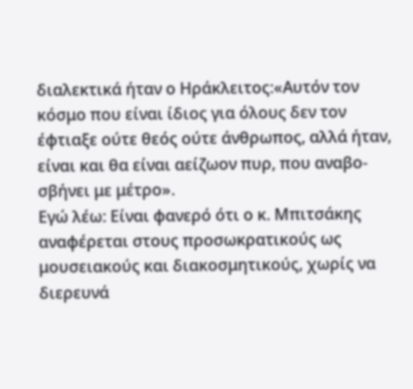διαλεκτικά ήταν ο Ηράκλειτος:«Αυτόν τον κόσμο που είναι ίδιος για όλους δεν τον έφτιαξε ούτε θεός ούτε άνθρωπος, αλλά ήταν, είναι και θα είναι αείζωον πυρ, που αναβο-σβήνει με μέτρο».
Εγώ λέω: Είναι φανερό ότι ο κ. Μπιτσάκης αναφέρεται στους προσωκρατικούς ως μουσειακούς και διακοσμητικούς, χωρίς να διερευνά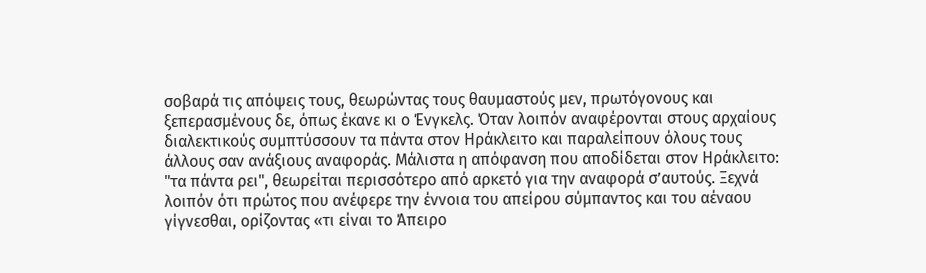σοβαρά τις απόψεις τους, θεωρώντας τους θαυμαστούς μεν, πρωτόγονους και ξεπερασμένους δε, όπως έκανε κι ο Ένγκελς. Όταν λοιπόν αναφέρονται στους αρχαίους διαλεκτικούς συμπτύσσουν τα πάντα στον Ηράκλειτο και παραλείπουν όλους τους άλλους σαν ανάξιους αναφοράς. Μάλιστα η απόφανση που αποδίδεται στον Ηράκλειτο: "τα πάντα ρει", θεωρείται περισσότερο από αρκετό για την αναφορά σ’αυτούς. Ξεχνά λοιπόν ότι πρώτος που ανέφερε την έννοια του απείρου σύμπαντος και του αέναου γίγνεσθαι, ορίζοντας «τι είναι το Άπειρο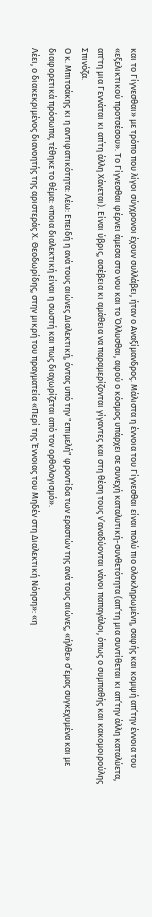και το Γίγνεσθαι» με τρόπο που λίγοι σύγχρονοι έχουν συλλάβει, ήταν ο Αναξίμανδρος. Μάλιστα η έννοια του Γίγνεσθαι είναι πολύ πιο ολοκληρωμένη, σαφής και κομψή απ’την έννοια του «εξελικτικού προτσέσου». Το Γίγνεσθαι φέρνει άμεσα στο νου και το Όλλυσθαι, αφού ο κόσμος υπάρχει σε συνεχή καταλυτική-συνθετότητα (απ’τη μια συντίθεται κι απ’την άλλη καταλύετα, απ'τη μια Γεννάται κι απ΄τη άλλη Χάνεται). Είναι ύβρις, ασέβεια κι αμάθεια να παραμερίζονται γίγαντες και στη θέση τους ν’αναδύονται νάνοι παπαγάλοι, όπως ο συμπαθής και κακομοιρούλης Σπινόζα.
Ο κ. Μπιτσάκης κι η αντιφατικότητα: Λέω: Επειδή η ανά τους αιώνες Διαλεκτική, όντας υπό την "επιμελή" φροντίδα των εραστών της ανά τους αιώνες, «ήλθε» σ’εμας συγκεχυμένα και με διαφορετικά πρόσωπα, τέθηκε το θέμα: «ποια διαλεκτική είναι η σωστή και πως διαχωρίζεται από τον ορθολογισμό».
Λέει, ο διακεκριμένος διανοητής της αριστεράς Χ. Θεοδωρίδης, στην μικρή του πραγματεία «Περί της Έννοιας του Μηδέν στη Διαλεκτική Νόηση»: «η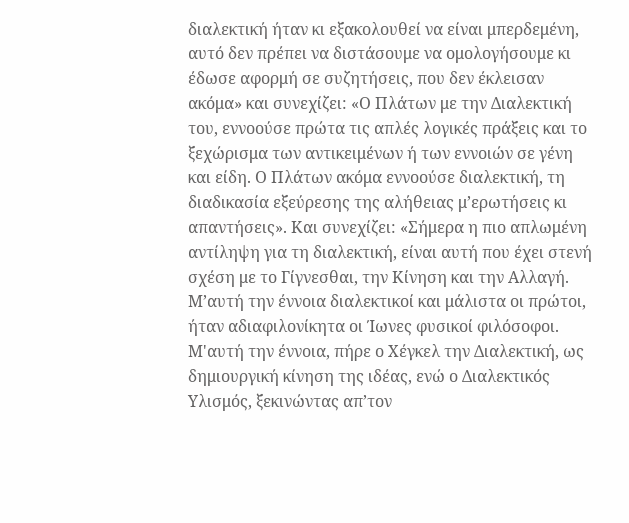διαλεκτική ήταν κι εξακολουθεί να είναι μπερδεμένη, αυτό δεν πρέπει να διστάσουμε να ομολογήσουμε κι έδωσε αφορμή σε συζητήσεις, που δεν έκλεισαν ακόμα» και συνεχίζει: «Ο Πλάτων με την Διαλεκτική του, εννοούσε πρώτα τις απλές λογικές πράξεις και το ξεχώρισμα των αντικειμένων ή των εννοιών σε γένη και είδη. Ο Πλάτων ακόμα εννοούσε διαλεκτική, τη διαδικασία εξεύρεσης της αλήθειας μ’ερωτήσεις κι απαντήσεις». Και συνεχίζει: «Σήμερα η πιο απλωμένη αντίληψη για τη διαλεκτική, είναι αυτή που έχει στενή σχέση με το Γίγνεσθαι, την Κίνηση και την Αλλαγή. Μ’αυτή την έννοια διαλεκτικοί και μάλιστα οι πρώτοι, ήταν αδιαφιλονίκητα οι Ίωνες φυσικοί φιλόσοφοι. Μ'αυτή την έννοια, πήρε ο Χέγκελ την Διαλεκτική, ως δημιουργική κίνηση της ιδέας, ενώ ο Διαλεκτικός Υλισμός, ξεκινώντας απ’τον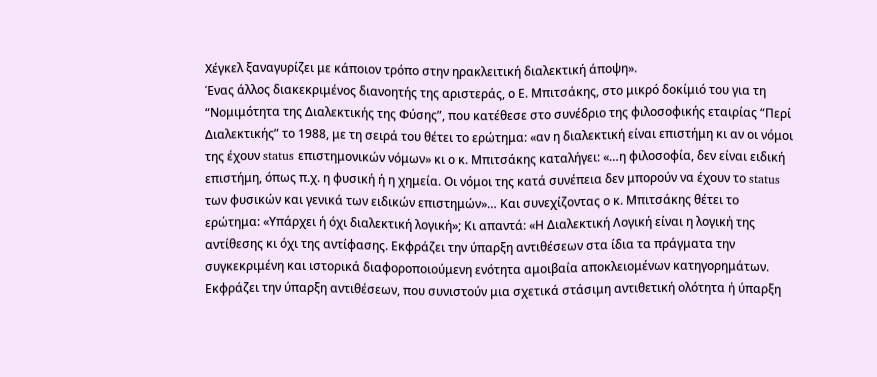Χέγκελ ξαναγυρίζει με κάποιον τρόπο στην ηρακλειτική διαλεκτική άποψη».
Ένας άλλος διακεκριμένος διανοητής της αριστεράς, ο Ε. Μπιτσάκης, στο μικρό δοκίμιό του για τη “Νομιμότητα της Διαλεκτικής της Φύσης”, που κατέθεσε στο συνέδριο της φιλοσοφικής εταιρίας “Περί Διαλεκτικής” το 1988, με τη σειρά του θέτει το ερώτημα: «αν η διαλεκτική είναι επιστήμη κι αν οι νόμοι της έχουν status επιστημονικών νόμων» κι ο κ. Μπιτσάκης καταλήγει: «…η φιλοσοφία, δεν είναι ειδική επιστήμη, όπως π.χ. η φυσική ή η χημεία. Οι νόμοι της κατά συνέπεια δεν μπορούν να έχουν το status των φυσικών και γενικά των ειδικών επιστημών»… Και συνεχίζοντας ο κ. Μπιτσάκης θέτει το ερώτημα: «Υπάρχει ή όχι διαλεκτική λογική»; Κι απαντά: «Η Διαλεκτική Λογική είναι η λογική της αντίθεσης κι όχι της αντίφασης. Εκφράζει την ύπαρξη αντιθέσεων στα ίδια τα πράγματα την συγκεκριμένη και ιστορικά διαφοροποιούμενη ενότητα αμοιβαία αποκλειομένων κατηγορημάτων. Εκφράζει την ύπαρξη αντιθέσεων, που συνιστούν μια σχετικά στάσιμη αντιθετική ολότητα ή ύπαρξη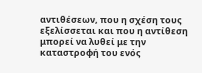αντιθέσεων, που η σχέση τους εξελίσσεται και που η αντίθεση μπορεί να λυθεί με την καταστροφή του ενός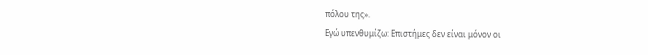πόλου της».
Εγώ υπενθυμίζω: Επιστήμες δεν είναι μόνον οι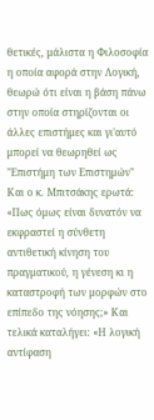θετικές, μάλιστα η Φιλοσοφία η οποία αφορά στην Λογική, θεωρώ ότι είναι η βάση πάνω στην οποία στηρίζονται οι άλλες επιστήμες και γι'αυτό μπορεί να θεωρηθεί ως "Επιστήμη των Επιστημών" Και ο κ. Μπιτσάκης ερωτά: «Πως όμως είναι δυνατόν να εκφραστεί η σύνθετη αντιθετική κίνηση του πραγματικού, η γένεση κι η καταστροφή των μορφών στο επίπεδο της νόησης;» Και τελικά καταλήγει: «Η λογική αντίφαση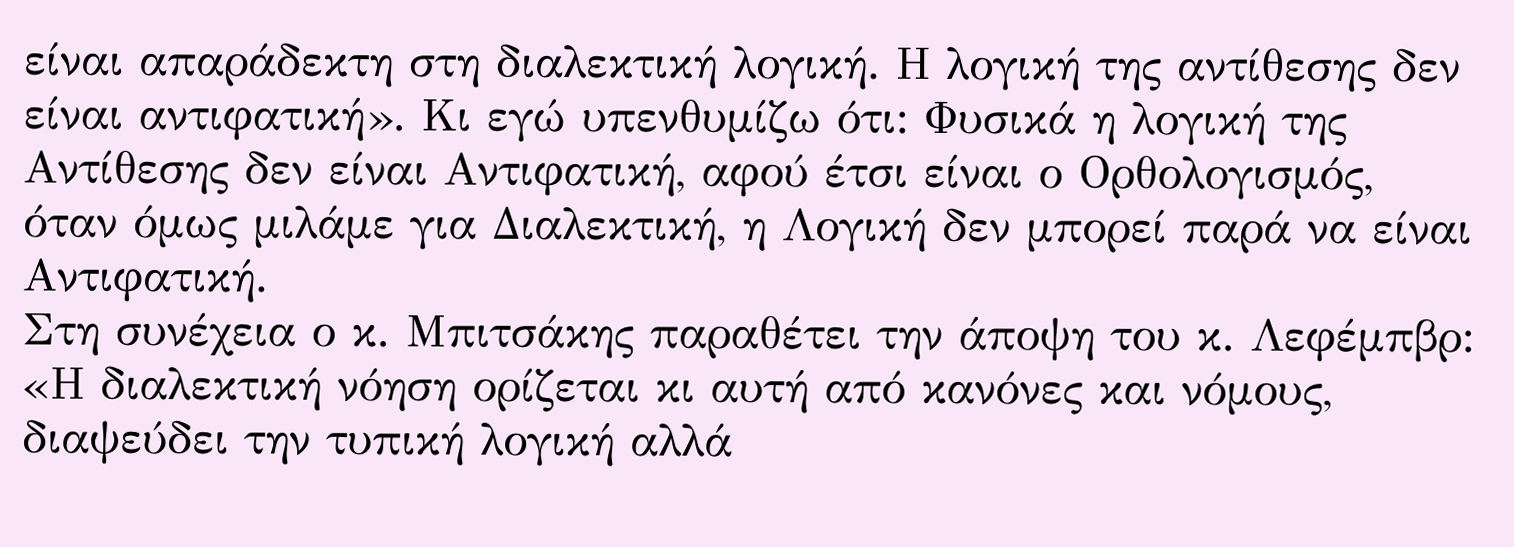είναι απαράδεκτη στη διαλεκτική λογική. Η λογική της αντίθεσης δεν είναι αντιφατική». Κι εγώ υπενθυμίζω ότι: Φυσικά η λογική της Αντίθεσης δεν είναι Αντιφατική, αφού έτσι είναι ο Ορθολογισμός, όταν όμως μιλάμε για Διαλεκτική, η Λογική δεν μπορεί παρά να είναι Αντιφατική.
Στη συνέχεια ο κ. Μπιτσάκης παραθέτει την άποψη του κ. Λεφέμπβρ: «Η διαλεκτική νόηση ορίζεται κι αυτή από κανόνες και νόμους, διαψεύδει την τυπική λογική αλλά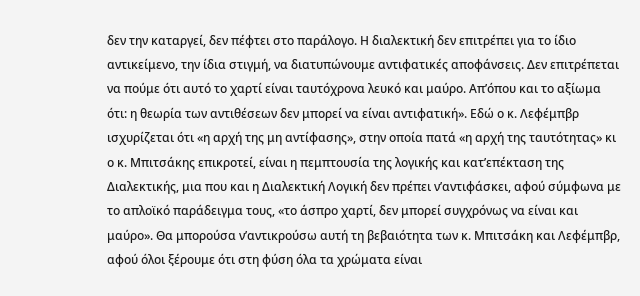δεν την καταργεί, δεν πέφτει στο παράλογο. Η διαλεκτική δεν επιτρέπει για το ίδιο αντικείμενο, την ίδια στιγμή, να διατυπώνουμε αντιφατικές αποφάνσεις. Δεν επιτρέπεται να πούμε ότι αυτό το χαρτί είναι ταυτόχρονα λευκό και μαύρο. Απ’όπου και το αξίωμα ότι: η θεωρία των αντιθέσεων δεν μπορεί να είναι αντιφατική». Εδώ ο κ. Λεφέμπβρ ισχυρίζεται ότι «η αρχή της μη αντίφασης», στην οποία πατά «η αρχή της ταυτότητας» κι ο κ. Μπιτσάκης επικροτεί, είναι η πεμπτουσία της λογικής και κατ’επέκταση της Διαλεκτικής, μια που και η Διαλεκτική Λογική δεν πρέπει ν’αντιφάσκει, αφού σύμφωνα με το απλοϊκό παράδειγμα τους, «το άσπρο χαρτί, δεν μπορεί συγχρόνως να είναι και μαύρο». Θα μπορούσα ν’αντικρούσω αυτή τη βεβαιότητα των κ. Μπιτσάκη και Λεφέμπβρ, αφού όλοι ξέρουμε ότι στη φύση όλα τα χρώματα είναι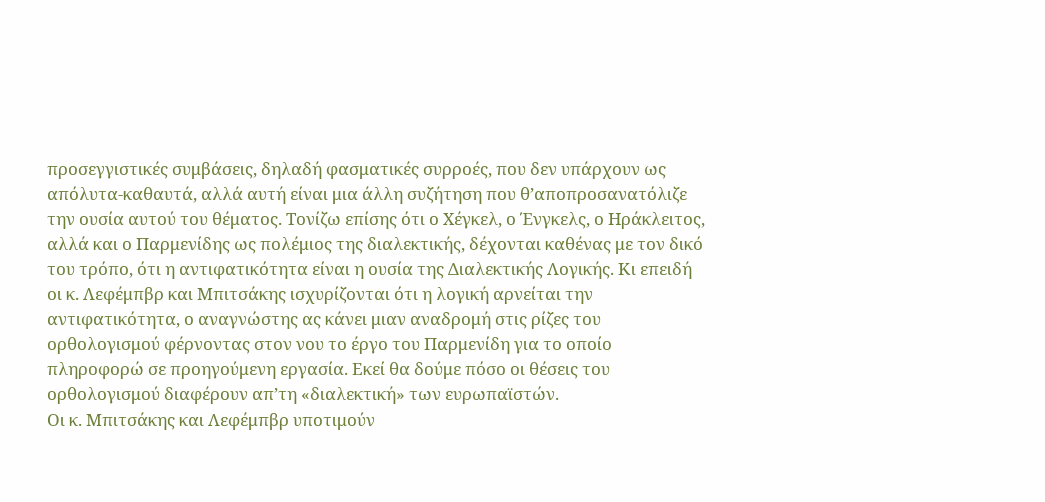προσεγγιστικές συμβάσεις, δηλαδή φασματικές συρροές, που δεν υπάρχουν ως απόλυτα-καθαυτά, αλλά αυτή είναι μια άλλη συζήτηση που θ’αποπροσανατόλιζε την ουσία αυτού του θέματος. Τονίζω επίσης ότι ο Χέγκελ, ο Ένγκελς, ο Ηράκλειτος, αλλά και ο Παρμενίδης ως πολέμιος της διαλεκτικής, δέχονται καθένας με τον δικό του τρόπο, ότι η αντιφατικότητα είναι η ουσία της Διαλεκτικής Λογικής. Κι επειδή οι κ. Λεφέμπβρ και Μπιτσάκης ισχυρίζονται ότι η λογική αρνείται την αντιφατικότητα, ο αναγνώστης ας κάνει μιαν αναδρομή στις ρίζες του ορθολογισμού φέρνοντας στον νου το έργο του Παρμενίδη για το οποίο πληροφορώ σε προηγούμενη εργασία. Εκεί θα δούμε πόσο οι θέσεις του ορθολογισμού διαφέρουν απ’τη «διαλεκτική» των ευρωπαϊστών.
Οι κ. Μπιτσάκης και Λεφέμπβρ υποτιμούν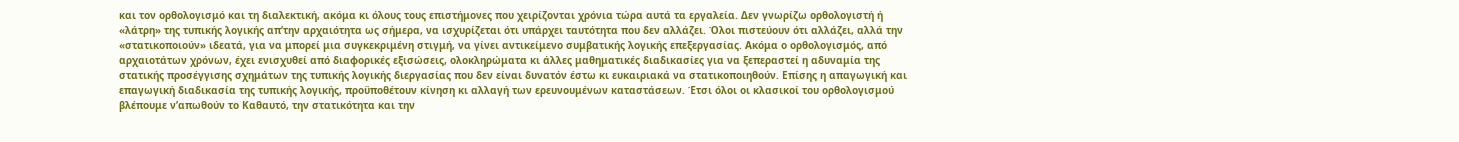και τον ορθολογισμό και τη διαλεκτική, ακόμα κι όλους τους επιστήμονες που χειρίζονται χρόνια τώρα αυτά τα εργαλεία. Δεν γνωρίζω ορθολογιστή ή «λάτρη» της τυπικής λογικής απ’την αρχαιότητα ως σήμερα, να ισχυρίζεται ότι υπάρχει ταυτότητα που δεν αλλάζει. Όλοι πιστεύουν ότι αλλάζει, αλλά την «στατικοποιούν» ιδεατά, για να μπορεί μια συγκεκριμένη στιγμή, να γίνει αντικείμενο συμβατικής λογικής επεξεργασίας. Ακόμα ο ορθολογισμός, από αρχαιοτάτων χρόνων, έχει ενισχυθεί από διαφορικές εξισώσεις, ολοκληρώματα κι άλλες μαθηματικές διαδικασίες για να ξεπεραστεί η αδυναμία της στατικής προσέγγισης σχημάτων της τυπικής λογικής διεργασίας που δεν είναι δυνατόν έστω κι ευκαιριακά να στατικοποιηθούν. Επίσης η απαγωγική και επαγωγική διαδικασία της τυπικής λογικής, προϋποθέτουν κίνηση κι αλλαγή των ερευνουμένων καταστάσεων. Έτσι όλοι οι κλασικοί του ορθολογισμού βλέπουμε ν’απωθούν το Καθαυτό, την στατικότητα και την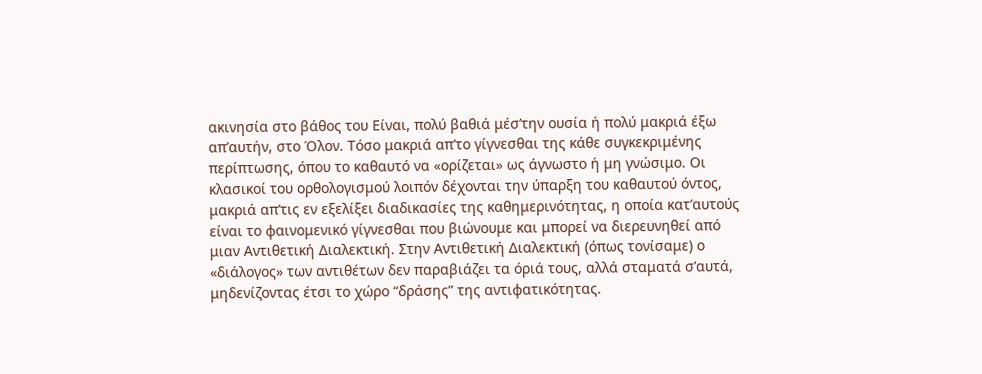ακινησία στο βάθος του Είναι, πολύ βαθιά μέσ’την ουσία ή πολύ μακριά έξω απ’αυτήν, στο Όλον. Τόσο μακριά απ’το γίγνεσθαι της κάθε συγκεκριμένης περίπτωσης, όπου το καθαυτό να «ορίζεται» ως άγνωστο ή μη γνώσιμο. Οι κλασικοί του ορθολογισμού λοιπόν δέχονται την ύπαρξη του καθαυτού όντος, μακριά απ’τις εν εξελίξει διαδικασίες της καθημερινότητας, η οποία κατ’αυτούς είναι το φαινομενικό γίγνεσθαι που βιώνουμε και μπορεί να διερευνηθεί από μιαν Αντιθετική Διαλεκτική. Στην Αντιθετική Διαλεκτική (όπως τονίσαμε) ο «διάλογος» των αντιθέτων δεν παραβιάζει τα όριά τους, αλλά σταματά σ’αυτά, μηδενίζοντας έτσι το χώρο “δράσης” της αντιφατικότητας.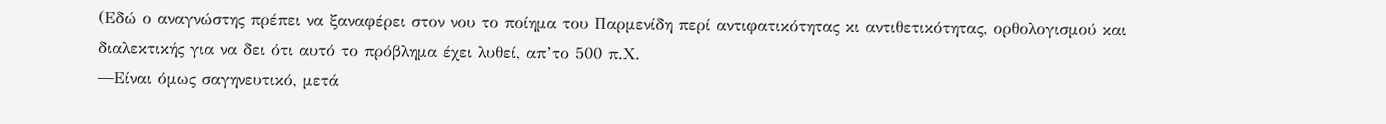(Εδώ ο αναγνώστης πρέπει να ξαναφέρει στον νου το ποίημα του Παρμενίδη περί αντιφατικότητας κι αντιθετικότητας, ορθολογισμού και διαλεκτικής για να δει ότι αυτό το πρόβλημα έχει λυθεί, απ’το 500 π.Χ.
―Είναι όμως σαγηνευτικό, μετά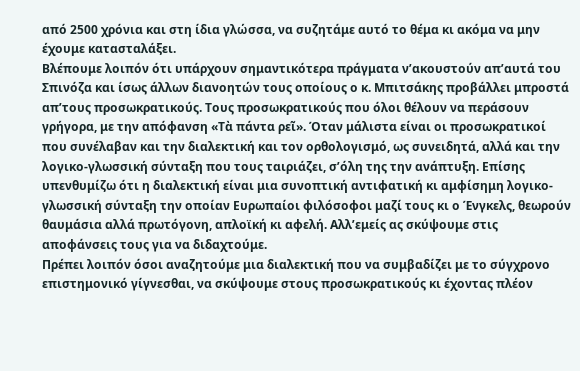από 2500 χρόνια και στη ίδια γλώσσα, να συζητάμε αυτό το θέμα κι ακόμα να μην έχουμε κατασταλάξει.
Βλέπουμε λοιπόν ότι υπάρχουν σημαντικότερα πράγματα ν’ακουστούν απ’αυτά του Σπινόζα και ίσως άλλων διανοητών τους οποίους ο κ. Μπιτσάκης προβάλλει μπροστά απ’τους προσωκρατικούς. Τους προσωκρατικούς που όλοι θέλουν να περάσουν γρήγορα, με την απόφανση «Τὰ πάντα ρεῖ». Όταν μάλιστα είναι οι προσωκρατικοί που συνέλαβαν και την διαλεκτική και τον ορθολογισμό, ως συνειδητά, αλλά και την λογικο-γλωσσική σύνταξη που τους ταιριάζει, σ’όλη της την ανάπτυξη. Επίσης υπενθυμίζω ότι η διαλεκτική είναι μια συνοπτική αντιφατική κι αμφίσημη λογικο-γλωσσική σύνταξη την οποίαν Ευρωπαίοι φιλόσοφοι μαζί τους κι ο Ένγκελς, θεωρούν θαυμάσια αλλά πρωτόγονη, απλοϊκή κι αφελή. Αλλ’εμείς ας σκύψουμε στις αποφάνσεις τους για να διδαχτούμε.
Πρέπει λοιπόν όσοι αναζητούμε μια διαλεκτική που να συμβαδίζει με το σύγχρονο επιστημονικό γίγνεσθαι, να σκύψουμε στους προσωκρατικούς κι έχοντας πλέον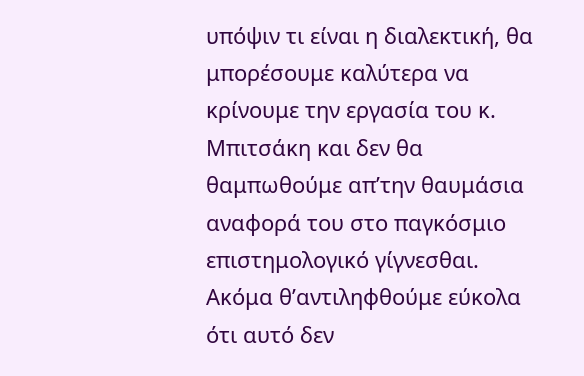υπόψιν τι είναι η διαλεκτική, θα μπορέσουμε καλύτερα να κρίνουμε την εργασία του κ. Μπιτσάκη και δεν θα θαμπωθούμε απ’την θαυμάσια αναφορά του στο παγκόσμιο επιστημολογικό γίγνεσθαι. Ακόμα θ’αντιληφθούμε εύκολα ότι αυτό δεν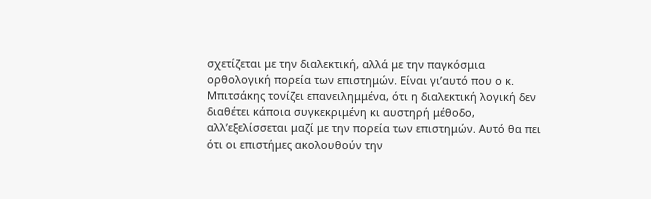σχετίζεται με την διαλεκτική, αλλά με την παγκόσμια ορθολογική πορεία των επιστημών. Είναι γι’αυτό που ο κ. Μπιτσάκης τονίζει επανειλημμένα, ότι η διαλεκτική λογική δεν διαθέτει κάποια συγκεκριμένη κι αυστηρή μέθοδο, αλλ’εξελίσσεται μαζί με την πορεία των επιστημών. Αυτό θα πει ότι οι επιστήμες ακολουθούν την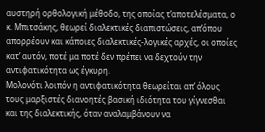αυστηρή ορθολογική μέθοδο, της οποίας τ’αποτελέσματα, ο κ. Μπιτσάκης, θεωρεί διαλεκτικές διαπιστώσεις, απ’όπου απορρέουν και κάποιες διαλεκτικές-λογικές αρχές, οι οποίες κατ’ αυτόν, ποτέ μα ποτέ δεν πρέπει να δεχτούν την αντιφατικότητα ως έγκυρη.
Μολονότι λοιπόν η αντιφατικότητα θεωρείται απ’ όλους τους μαρξιστές διανοητές βασική ιδιότητα του γίγνεσθαι και της διαλεκτικής, όταν αναλαμβάνουν να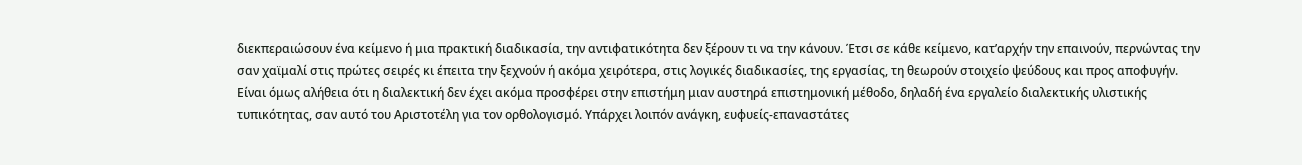διεκπεραιώσουν ένα κείμενο ή μια πρακτική διαδικασία, την αντιφατικότητα δεν ξέρουν τι να την κάνουν. Έτσι σε κάθε κείμενο, κατ’αρχήν την επαινούν, περνώντας την σαν χαϊμαλί στις πρώτες σειρές κι έπειτα την ξεχνούν ή ακόμα χειρότερα, στις λογικές διαδικασίες, της εργασίας, τη θεωρούν στοιχείο ψεύδους και προς αποφυγήν.
Είναι όμως αλήθεια ότι η διαλεκτική δεν έχει ακόμα προσφέρει στην επιστήμη μιαν αυστηρά επιστημονική μέθοδο, δηλαδή ένα εργαλείο διαλεκτικής υλιστικής τυπικότητας, σαν αυτό του Αριστοτέλη για τον ορθολογισμό. Υπάρχει λοιπόν ανάγκη, ευφυείς-επαναστάτες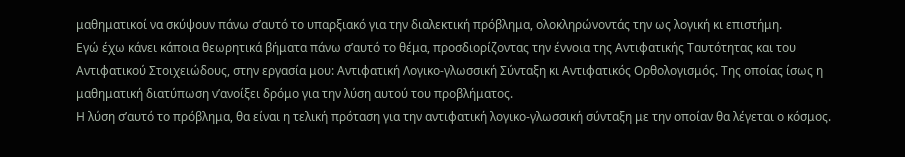μαθηματικοί να σκύψουν πάνω σ’αυτό το υπαρξιακό για την διαλεκτική πρόβλημα, ολοκληρώνοντάς την ως λογική κι επιστήμη.
Εγώ έχω κάνει κάποια θεωρητικά βήματα πάνω σ’αυτό το θέμα, προσδιορίζοντας την έννοια της Αντιφατικής Ταυτότητας και του Αντιφατικού Στοιχειώδους, στην εργασία μου: Αντιφατική Λογικο-γλωσσική Σύνταξη κι Αντιφατικός Ορθολογισμός. Της οποίας ίσως η μαθηματική διατύπωση ν’ανοίξει δρόμο για την λύση αυτού του προβλήματος.
Η λύση σ’αυτό το πρόβλημα, θα είναι η τελική πρόταση για την αντιφατική λογικο-γλωσσική σύνταξη με την οποίαν θα λέγεται ο κόσμος.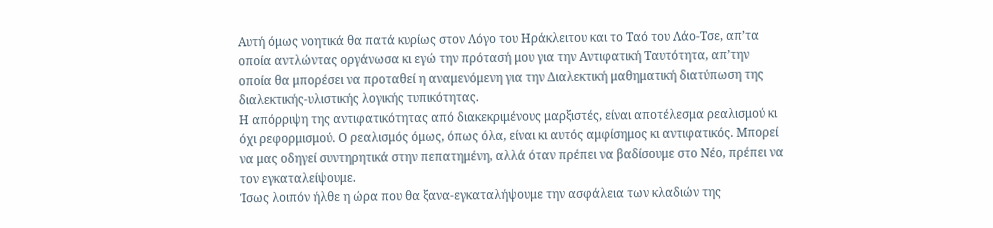Αυτή όμως νοητικά θα πατά κυρίως στον Λόγο του Ηράκλειτου και το Ταό του Λάο-Τσε, απ’τα οποία αντλώντας οργάνωσα κι εγώ την πρότασή μου για την Αντιφατική Ταυτότητα, απ’την οποία θα μπορέσει να προταθεί η αναμενόμενη για την Διαλεκτική μαθηματική διατύπωση της διαλεκτικής-υλιστικής λογικής τυπικότητας.
Η απόρριψη της αντιφατικότητας από διακεκριμένους μαρξιστές, είναι αποτέλεσμα ρεαλισμού κι όχι ρεφορμισμού. Ο ρεαλισμός όμως, όπως όλα, είναι κι αυτός αμφίσημος κι αντιφατικός. Μπορεί να μας οδηγεί συντηρητικά στην πεπατημένη, αλλά όταν πρέπει να βαδίσουμε στο Νέο, πρέπει να τον εγκαταλείψουμε.
Ίσως λοιπόν ήλθε η ώρα που θα ξανα-εγκαταλήψουμε την ασφάλεια των κλαδιών της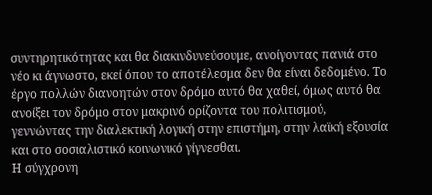συντηρητικότητας και θα διακινδυνεύσουμε, ανοίγοντας πανιά στο νέο κι άγνωστο, εκεί όπου το αποτέλεσμα δεν θα είναι δεδομένο. Το έργο πολλών διανοητών στον δρόμο αυτό θα χαθεί, όμως αυτό θα ανοίξει τον δρόμο στον μακρινό ορίζοντα του πολιτισμού, γεννώντας την διαλεκτική λογική στην επιστήμη, στην λαϊκή εξουσία και στο σοσιαλιστικό κοινωνικό γίγνεσθαι.
Η σύγχρονη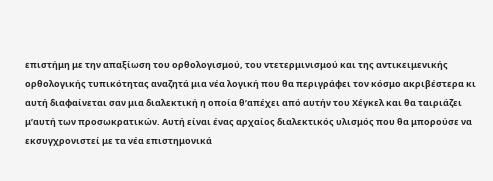επιστήμη με την απαξίωση του ορθολογισμού, του ντετερμινισμού και της αντικειμενικής ορθολογικής τυπικότητας αναζητά μια νέα λογική που θα περιγράφει τον κόσμο ακριβέστερα κι αυτή διαφαίνεται σαν μια διαλεκτική η οποία θ’απέχει από αυτήν του Χέγκελ και θα ταιριάζει μ’αυτή των προσωκρατικών. Αυτή είναι ένας αρχαίος διαλεκτικός υλισμός που θα μπορούσε να εκσυγχρονιστεί με τα νέα επιστημονικά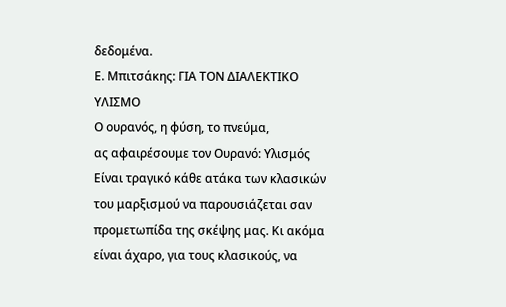δεδομένα.
Ε. Μπιτσάκης: ΓΙΑ ΤΟΝ ΔΙΑΛΕΚΤΙΚΟ ΥΛΙΣΜΟ
Ο ουρανός, η φύση, το πνεύμα,
ας αφαιρέσουμε τον Ουρανό: Υλισμός
Είναι τραγικό κάθε ατάκα των κλασικών του μαρξισμού να παρουσιάζεται σαν προμετωπίδα της σκέψης μας. Κι ακόμα είναι άχαρο, για τους κλασικούς, να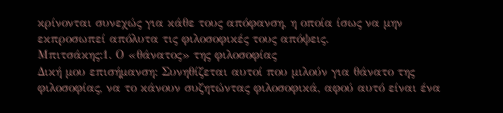κρίνονται συνεχώς για κάθε τους απόφανση, η οποία ίσως να μην εκπροσωπεί απόλυτα τις φιλοσοφικές τους απόψεις.
Μπιτσάκης:1. Ο «θάνατος» της φιλοσοφίας
Δική μου επισήμανση: Συνηθίζεται αυτοί που μιλούν για θάνατο της φιλοσοφίας, να το κάνουν συζητώντας φιλοσοφικά, αφού αυτό είναι ένα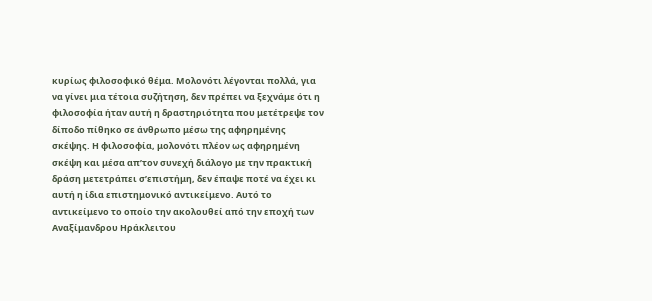κυρίως φιλοσοφικό θέμα. Μολονότι λέγονται πολλά, για να γίνει μια τέτοια συζήτηση, δεν πρέπει να ξεχνάμε ότι η φιλοσοφία ήταν αυτή η δραστηριότητα που μετέτρεψε τον δίποδο πίθηκο σε άνθρωπο μέσω της αφηρημένης σκέψης. Η φιλοσοφία, μολονότι πλέον ως αφηρημένη σκέψη και μέσα απ’τον συνεχή διάλογο με την πρακτική δράση μετετράπει σ’επιστήμη, δεν έπαψε ποτέ να έχει κι αυτή η ίδια επιστημονικό αντικείμενο. Αυτό το αντικείμενο το οποίο την ακολουθεί από την εποχή των Αναξίμανδρου Ηράκλειτου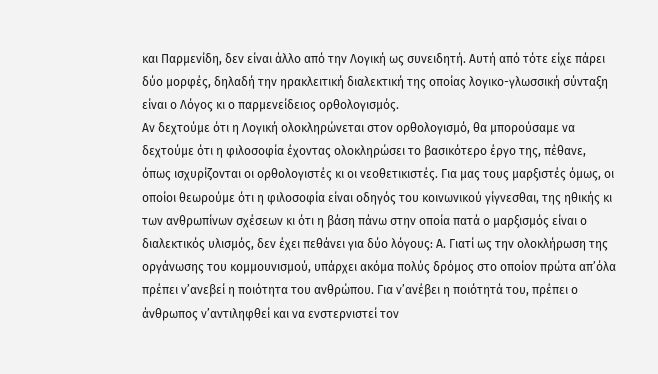και Παρμενίδη, δεν είναι άλλο από την Λογική ως συνειδητή. Αυτή από τότε είχε πάρει δύο μορφές, δηλαδή την ηρακλειτική διαλεκτική της οποίας λογικο-γλωσσική σύνταξη είναι ο Λόγος κι ο παρμενείδειος ορθολογισμός.
Αν δεχτούμε ότι η Λογική ολοκληρώνεται στον ορθολογισμό, θα μπορούσαμε να δεχτούμε ότι η φιλοσοφία έχοντας ολοκληρώσει το βασικότερο έργο της, πέθανε, όπως ισχυρίζονται οι ορθολογιστές κι οι νεοθετικιστές. Για μας τους μαρξιστές όμως, οι οποίοι θεωρούμε ότι η φιλοσοφία είναι οδηγός του κοινωνικού γίγνεσθαι, της ηθικής κι των ανθρωπίνων σχέσεων κι ότι η βάση πάνω στην οποία πατά ο μαρξισμός είναι ο διαλεκτικός υλισμός, δεν έχει πεθάνει για δύο λόγους: Α. Γιατί ως την ολοκλήρωση της οργάνωσης του κομμουνισμού, υπάρχει ακόμα πολύς δρόμος στο οποίον πρώτα απ’όλα πρέπει ν’ανεβεί η ποιότητα του ανθρώπου. Για ν’ανέβει η ποιότητά του, πρέπει ο άνθρωπος ν’αντιληφθεί και να ενστερνιστεί τον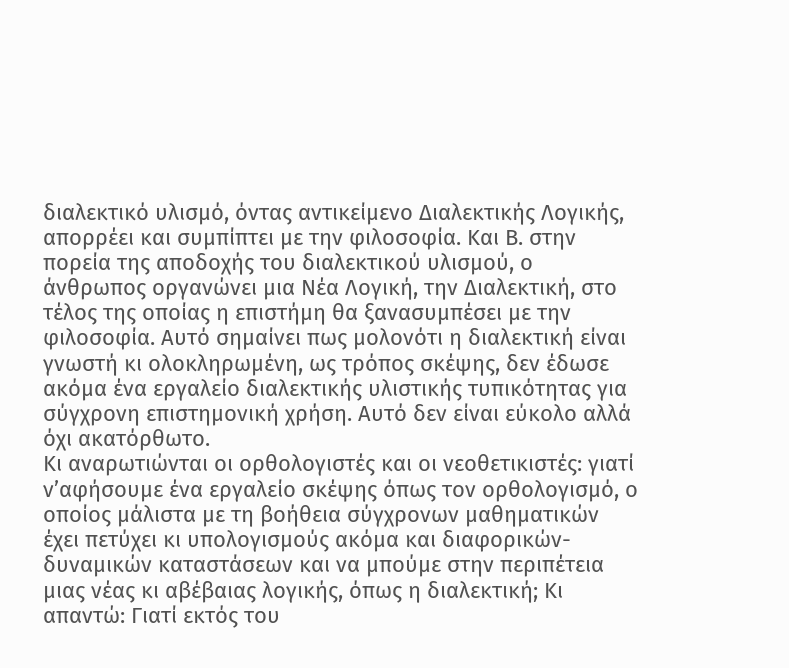διαλεκτικό υλισμό, όντας αντικείμενο Διαλεκτικής Λογικής, απορρέει και συμπίπτει με την φιλοσοφία. Και Β. στην πορεία της αποδοχής του διαλεκτικού υλισμού, ο άνθρωπος οργανώνει μια Νέα Λογική, την Διαλεκτική, στο τέλος της οποίας η επιστήμη θα ξανασυμπέσει με την φιλοσοφία. Αυτό σημαίνει πως μολονότι η διαλεκτική είναι γνωστή κι ολοκληρωμένη, ως τρόπος σκέψης, δεν έδωσε ακόμα ένα εργαλείο διαλεκτικής υλιστικής τυπικότητας για σύγχρονη επιστημονική χρήση. Αυτό δεν είναι εύκολο αλλά όχι ακατόρθωτο.
Κι αναρωτιώνται οι ορθολογιστές και οι νεοθετικιστές: γιατί ν’αφήσουμε ένα εργαλείο σκέψης όπως τον ορθολογισμό, ο οποίος μάλιστα με τη βοήθεια σύγχρονων μαθηματικών έχει πετύχει κι υπολογισμούς ακόμα και διαφορικών-δυναμικών καταστάσεων και να μπούμε στην περιπέτεια μιας νέας κι αβέβαιας λογικής, όπως η διαλεκτική; Κι απαντώ: Γιατί εκτός του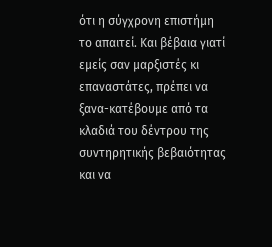ότι η σύγχρονη επιστήμη το απαιτεί. Και βέβαια γιατί εμείς σαν μαρξιστές κι επαναστάτες, πρέπει να ξανα-κατέβουμε από τα κλαδιά του δέντρου της συντηρητικής βεβαιότητας και να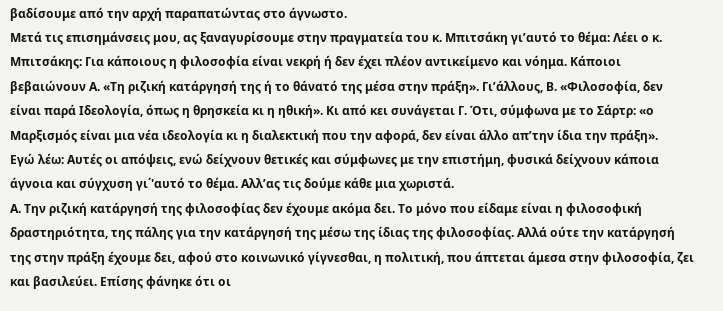βαδίσουμε από την αρχή παραπατώντας στο άγνωστο.
Μετά τις επισημάνσεις μου, ας ξαναγυρίσουμε στην πραγματεία του κ. Μπιτσάκη γι’αυτό το θέμα: Λέει ο κ. Μπιτσάκης: Για κάποιους η φιλοσοφία είναι νεκρή ή δεν έχει πλέον αντικείμενο και νόημα. Κάποιοι βεβαιώνουν Α. «Τη ριζική κατάργησή της ή το θάνατό της μέσα στην πράξη». Γι’άλλους, Β. «Φιλοσοφία, δεν είναι παρά Ιδεολογία, όπως η θρησκεία κι η ηθική». Κι από κει συνάγεται Γ. Ότι, σύμφωνα με το Σάρτρ: «ο Μαρξισμός είναι μια νέα ιδεολογία κι η διαλεκτική που την αφορά, δεν είναι άλλο απ’την ίδια την πράξη».
Εγώ λέω: Αυτές οι απόψεις, ενώ δείχνουν θετικές και σύμφωνες με την επιστήμη, φυσικά δείχνουν κάποια άγνοια και σύγχυση γι΄'αυτό το θέμα. Αλλ’ας τις δούμε κάθε μια χωριστά.
Α. Την ριζική κατάργησή της φιλοσοφίας δεν έχουμε ακόμα δει. Το μόνο που είδαμε είναι η φιλοσοφική δραστηριότητα, της πάλης για την κατάργησή της μέσω της ίδιας της φιλοσοφίας. Αλλά ούτε την κατάργησή της στην πράξη έχουμε δει, αφού στο κοινωνικό γίγνεσθαι, η πολιτική, που άπτεται άμεσα στην φιλοσοφία, ζει και βασιλεύει. Επίσης φάνηκε ότι οι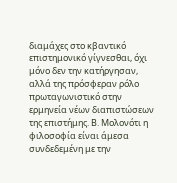διαμάχες στο κβαντικό επιστημονικό γίγνεσθαι, όχι μόνο δεν την κατήργησαν, αλλά της πρόσφεραν ρόλο πρωταγωνιστικό στην ερμηνεία νέων διαπιστώσεων της επιστήμης. Β. Μολονότι η φιλοσοφία είναι άμεσα συνδεδεμένη με την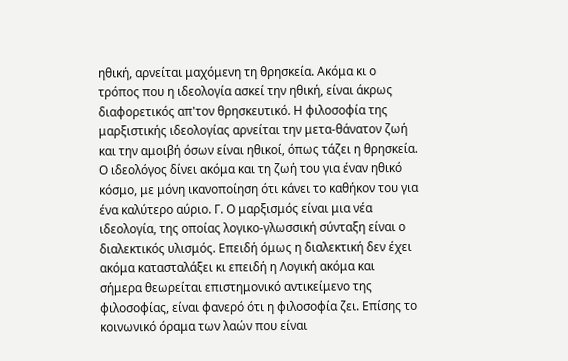ηθική, αρνείται μαχόμενη τη θρησκεία. Ακόμα κι ο τρόπος που η ιδεολογία ασκεί την ηθική, είναι άκρως διαφορετικός απ'τον θρησκευτικό. Η φιλοσοφία της μαρξιστικής ιδεολογίας αρνείται την μετα-θάνατον ζωή και την αμοιβή όσων είναι ηθικοί, όπως τάζει η θρησκεία. Ο ιδεολόγος δίνει ακόμα και τη ζωή του για έναν ηθικό κόσμο, με μόνη ικανοποίηση ότι κάνει το καθήκον του για ένα καλύτερο αύριο. Γ. Ο μαρξισμός είναι μια νέα ιδεολογία, της οποίας λογικο-γλωσσική σύνταξη είναι ο διαλεκτικός υλισμός. Επειδή όμως η διαλεκτική δεν έχει ακόμα κατασταλάξει κι επειδή η Λογική ακόμα και σήμερα θεωρείται επιστημονικό αντικείμενο της φιλοσοφίας, είναι φανερό ότι η φιλοσοφία ζει. Επίσης το κοινωνικό όραμα των λαών που είναι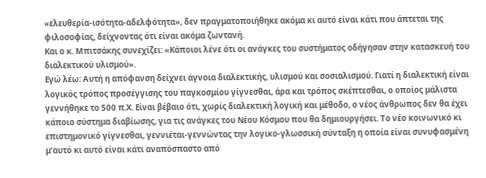«ελευθερία-ισότητα-αδελφότητα», δεν πραγματοποιήθηκε ακόμα κι αυτό είναι κάτι που άπτεται της φιλοσοφίας, δείχνοντας ότι είναι ακόμα ζωντανή.
Και ο κ. Μπιτσάκης συνεχίζει: «Κάποιοι λένε ότι οι ανάγκες του συστήματος οδήγησαν στην κατασκευή του διαλεκτικού υλισμού».
Εγώ λέω: Αυτή η απόφανση δείχνει άγνοια διαλεκτικής, υλισμού και σοσιαλισμού. Γιατί η διαλεκτική είναι λογικός τρόπος προσέγγισης του παγκοσμίου γίγνεσθαι, άρα και τρόπος σκέπτεσθαι, ο οποίος μάλιστα γεννήθηκε το 500 π.Χ. Είναι βέβαιο ότι, χωρίς διαλεκτική λογική και μέθοδο, ο νέος άνθρωπος δεν θα έχει κάποιο σύστημα διαβίωσης, για τις ανάγκες του Νέου Κόσμου που θα δημιουργήσει. Το νέο κοινωνικό κι επιστημονικό γίγνεσθαι, γεννιέται-γεννώντας την λογικο-γλωσσική σύνταξη η οποία είναι συνυφασμένη μ’αυτό κι αυτό είναι κάτι αναπόσπαστο από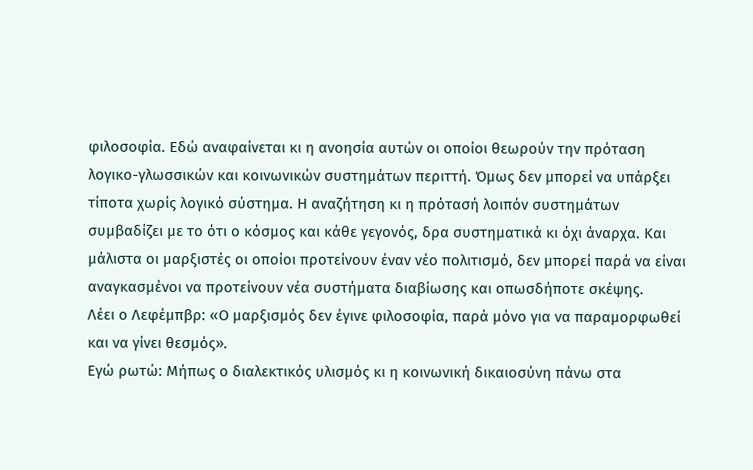φιλοσοφία. Εδώ αναφαίνεται κι η ανοησία αυτών οι οποίοι θεωρούν την πρόταση λογικο-γλωσσικών και κοινωνικών συστημάτων περιττή. Όμως δεν μπορεί να υπάρξει τίποτα χωρίς λογικό σύστημα. Η αναζήτηση κι η πρότασή λοιπόν συστημάτων συμβαδίζει με το ότι ο κόσμος και κάθε γεγονός, δρα συστηματικά κι όχι άναρχα. Και μάλιστα οι μαρξιστές οι οποίοι προτείνουν έναν νέο πολιτισμό, δεν μπορεί παρά να είναι αναγκασμένοι να προτείνουν νέα συστήματα διαβίωσης και οπωσδήποτε σκέψης.
Λέει ο Λεφέμπβρ: «Ο μαρξισμός δεν έγινε φιλοσοφία, παρά μόνο για να παραμορφωθεί και να γίνει θεσμός».
Εγώ ρωτώ: Μήπως ο διαλεκτικός υλισμός κι η κοινωνική δικαιοσύνη πάνω στα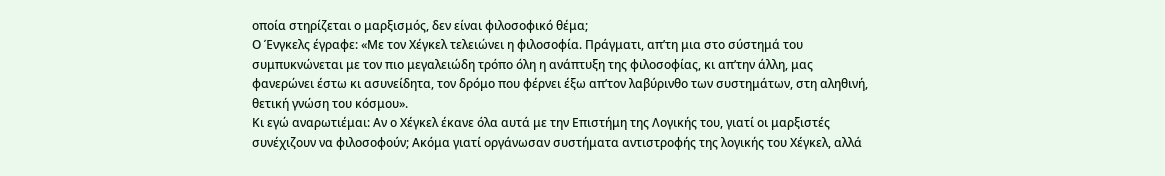οποία στηρίζεται ο μαρξισμός, δεν είναι φιλοσοφικό θέμα;
Ο Ένγκελς έγραφε: «Με τον Χέγκελ τελειώνει η φιλοσοφία. Πράγματι, απ’τη μια στο σύστημά του συμπυκνώνεται με τον πιο μεγαλειώδη τρόπο όλη η ανάπτυξη της φιλοσοφίας, κι απ’την άλλη, μας φανερώνει έστω κι ασυνείδητα, τον δρόμο που φέρνει έξω απ’τον λαβύρινθο των συστημάτων, στη αληθινή, θετική γνώση του κόσμου».
Κι εγώ αναρωτιέμαι: Αν ο Χέγκελ έκανε όλα αυτά με την Επιστήμη της Λογικής του, γιατί οι μαρξιστές συνέχιζουν να φιλοσοφούν; Ακόμα γιατί οργάνωσαν συστήματα αντιστροφής της λογικής του Χέγκελ, αλλά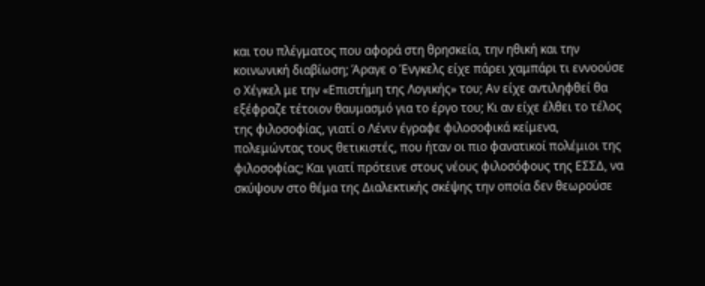και του πλέγματος που αφορά στη θρησκεία, την ηθική και την κοινωνική διαβίωση; Άραγε ο Ένγκελς είχε πάρει χαμπάρι τι εννοούσε ο Χέγκελ με την «Επιστήμη της Λογικής» του; Αν είχε αντιληφθεί θα εξέφραζε τέτοιον θαυμασμό για το έργο του; Κι αν είχε έλθει το τέλος της φιλοσοφίας, γιατί ο Λένιν έγραφε φιλοσοφικά κείμενα, πολεμώντας τους θετικιστές, που ήταν οι πιο φανατικοί πολέμιοι της φιλοσοφίας; Και γιατί πρότεινε στους νέους φιλοσόφους της ΕΣΣΔ, να σκύψουν στο θέμα της Διαλεκτικής σκέψης την οποία δεν θεωρούσε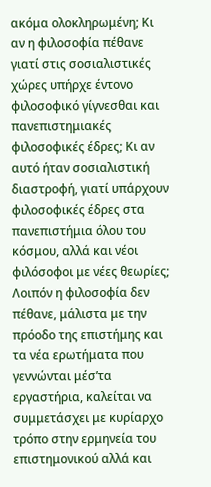ακόμα ολοκληρωμένη; Κι αν η φιλοσοφία πέθανε γιατί στις σοσιαλιστικές χώρες υπήρχε έντονο φιλοσοφικό γίγνεσθαι και πανεπιστημιακές φιλοσοφικές έδρες; Κι αν αυτό ήταν σοσιαλιστική διαστροφή, γιατί υπάρχουν φιλοσοφικές έδρες στα πανεπιστήμια όλου του κόσμου, αλλά και νέοι φιλόσοφοι με νέες θεωρίες; Λοιπόν η φιλοσοφία δεν πέθανε, μάλιστα με την πρόοδο της επιστήμης και τα νέα ερωτήματα που γεννώνται μέσ’τα εργαστήρια, καλείται να συμμετάσχει με κυρίαρχο τρόπο στην ερμηνεία του επιστημονικού αλλά και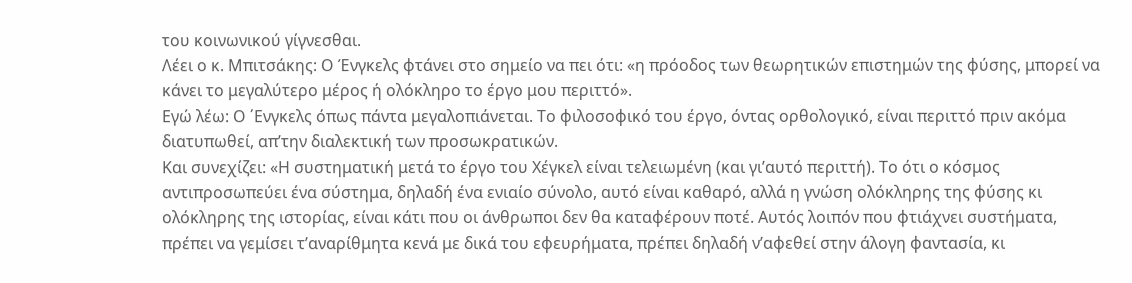του κοινωνικού γίγνεσθαι.
Λέει ο κ. Μπιτσάκης: Ο Ένγκελς φτάνει στο σημείο να πει ότι: «η πρόοδος των θεωρητικών επιστημών της φύσης, μπορεί να κάνει το μεγαλύτερο μέρος ή ολόκληρο το έργο μου περιττό».
Εγώ λέω: Ο ΄Ενγκελς όπως πάντα μεγαλοπιάνεται. Το φιλοσοφικό του έργο, όντας ορθολογικό, είναι περιττό πριν ακόμα διατυπωθεί, απ’την διαλεκτική των προσωκρατικών.
Και συνεχίζει: «Η συστηματική μετά το έργο του Χέγκελ είναι τελειωμένη (και γι’αυτό περιττή). Το ότι ο κόσμος αντιπροσωπεύει ένα σύστημα, δηλαδή ένα ενιαίο σύνολο, αυτό είναι καθαρό, αλλά η γνώση ολόκληρης της φύσης κι ολόκληρης της ιστορίας, είναι κάτι που οι άνθρωποι δεν θα καταφέρουν ποτέ. Αυτός λοιπόν που φτιάχνει συστήματα, πρέπει να γεμίσει τ’αναρίθμητα κενά με δικά του εφευρήματα, πρέπει δηλαδή ν’αφεθεί στην άλογη φαντασία, κι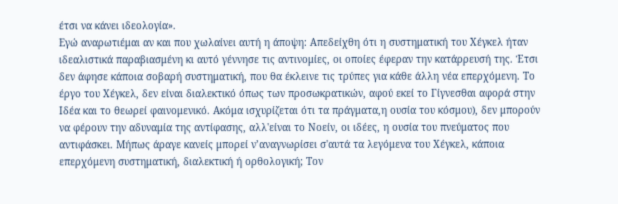έτσι να κάνει ιδεολογία».
Εγώ αναρωτιέμαι αν και που χωλαίνει αυτή η άποψη: Απεδείχθη ότι η συστηματική του Χέγκελ ήταν ιδεαλιστικά παραβιασμένη κι αυτό γέννησε τις αντινομίες, οι οποίες έφεραν την κατάρρευσή της. Έτσι δεν άφησε κάποια σοβαρή συστηματική, που θα έκλεινε τις τρύπες για κάθε άλλη νέα επερχόμενη. Το έργο του Χέγκελ, δεν είναι διαλεκτικό όπως των προσωκρατικών, αφού εκεί το Γίγνεσθαι αφορά στην Ιδέα και το θεωρεί φαινομενικό. Ακόμα ισχυρίζεται ότι τα πράγματα,η ουσία του κόσμου), δεν μπορούν να φέρουν την αδυναμία της αντίφασης, αλλ'είναι το Νοείν, οι ιδέες, η ουσία του πνεύματος που αντιφάσκει. Μήπως άραγε κανείς μπορεί ν’αναγνωρίσει σ'αυτά τα λεγόμενα του Χέγκελ, κάποια επερχόμενη συστηματική, διαλεκτική ή ορθολογική; Τον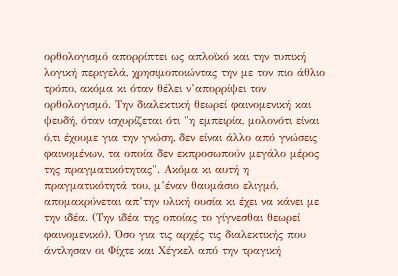ορθολογισμό απορρίπτει ως απλοϊκό και την τυπική λογική περιγελά, χρησιμοποιώντας την με τον πιο άθλιο τρόπο, ακόμα κι όταν θέλει ν’απορρίψει τον ορθολογισμό. Την διαλεκτική θεωρεί φαινομενική και ψευδή, όταν ισχυρίζεται ότι "η εμπειρία, μολονότι είναι ό,τι έχουμε για την γνώση, δεν είναι άλλο από γνώσεις φαινομένων, τα οποία δεν εκπροσωπούν μεγάλο μέρος της πραγματικότητας". Ακόμα κι αυτή η πραγματικότητά του, μ’έναν θαυμάσιο ελιγμό, απομακρύνεται απ’την υλική ουσία κι έχει να κάνει με την ιδέα. (Την ιδέα της οποίας το γίγνεσθαι θεωρεί φαινομενικό). Όσο για τις αρχές τις διαλεκτικής που άντλησαν οι Φίχτε και Χέγκελ από την τραγική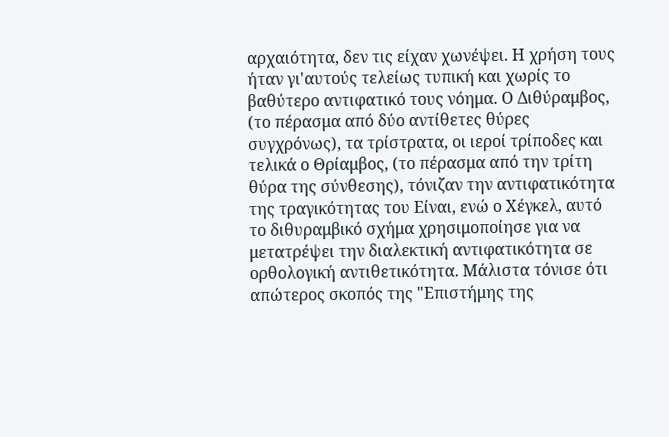αρχαιότητα, δεν τις είχαν χωνέψει. Η χρήση τους ήταν γι'αυτούς τελείως τυπική και χωρίς το βαθύτερο αντιφατικό τους νόημα. Ο Διθύραμβος, (το πέρασμα από δύο αντίθετες θύρες συγχρόνως), τα τρίστρατα, οι ιεροί τρίποδες και τελικά ο Θρίαμβος, (το πέρασμα από την τρίτη θύρα της σύνθεσης), τόνιζαν την αντιφατικότητα της τραγικότητας του Είναι, ενώ ο Χέγκελ, αυτό το διθυραμβικό σχήμα χρησιμοποίησε για να μετατρέψει την διαλεκτική αντιφατικότητα σε ορθολογική αντιθετικότητα. Μάλιστα τόνισε ότι απώτερος σκοπός της "Επιστήμης της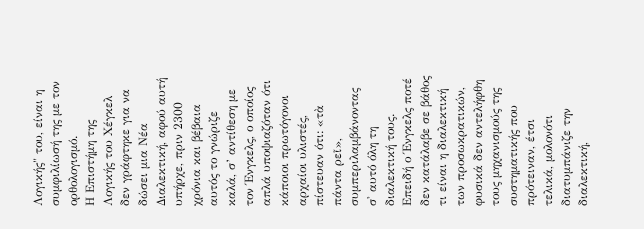Λογικής" του, είναι η συμφιλίωσή της με τον ορθολογισμό.
Η Επιστήμη της Λογικής του Χέγκελ δεν γράφτηκε για να δώσει μια Νέα Διαλεκτική, αφού αυτή υπήρχε, πριν 2300 χρόνια και βέβαια αυτός το γνώριζε καλά, σ’ αντίθεση με τον Ένγκελς, ο οποίος απλά υποψιαζόταν ότι κάποιοι πρωτόγονοι αρχαίοι υλιστές, πίστευαν ότι: «τὰ πάντα ρεῖ», συμπεριλαμβάνοντας σ' αυτό όλη τη διαλεκτική τους.
Επειδή ο Ένγκελς ποτέ δεν κατάλαβε σε βάθος τι είναι η διαλεκτική των προσωκρατικών, φυσικά δεν αντελήφθη τους μηχανισμούς της συστηματικής που πρότειναν, έτσι τελικά, μολονότι διατυμπάνιζε την διαλεκτική,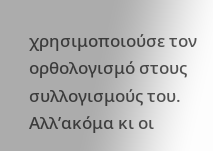χρησιμοποιούσε τον ορθολογισμό στους συλλογισμούς του. Αλλ’ακόμα κι οι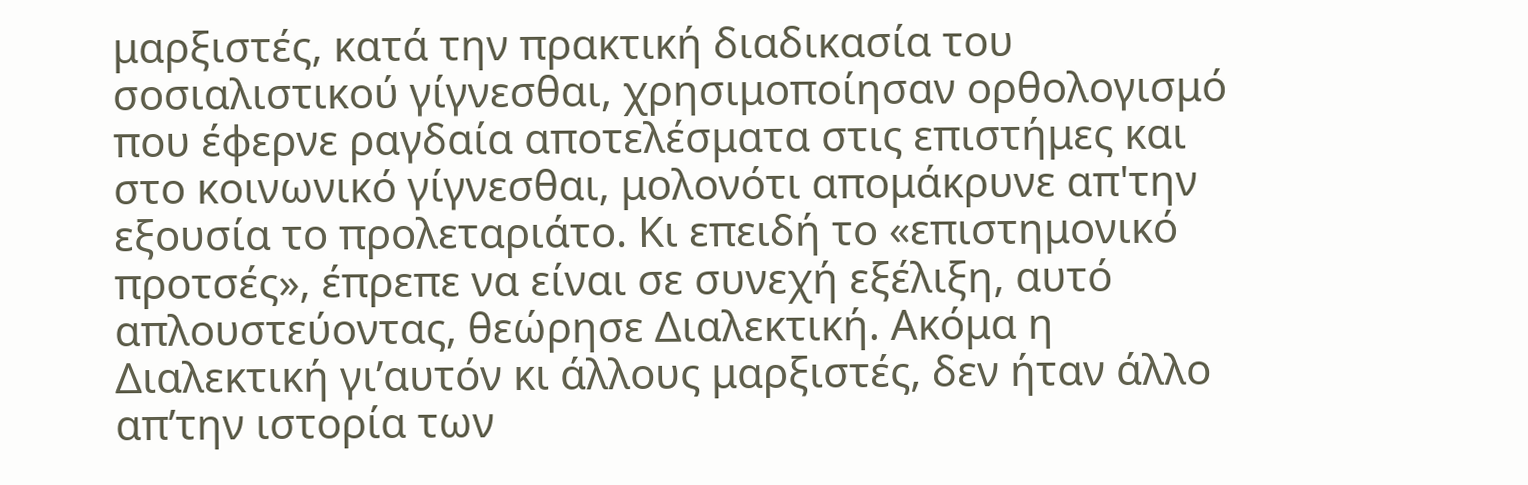μαρξιστές, κατά την πρακτική διαδικασία του σοσιαλιστικού γίγνεσθαι, χρησιμοποίησαν ορθολογισμό που έφερνε ραγδαία αποτελέσματα στις επιστήμες και στο κοινωνικό γίγνεσθαι, μολονότι απομάκρυνε απ'την εξουσία το προλεταριάτο. Κι επειδή το «επιστημονικό προτσές», έπρεπε να είναι σε συνεχή εξέλιξη, αυτό απλουστεύοντας, θεώρησε Διαλεκτική. Ακόμα η Διαλεκτική γι’αυτόν κι άλλους μαρξιστές, δεν ήταν άλλο απ’την ιστορία των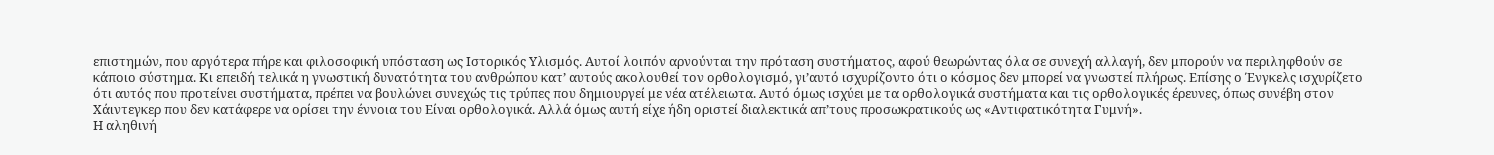επιστημών, που αργότερα πήρε και φιλοσοφική υπόσταση ως Ιστορικός Υλισμός. Αυτοί λοιπόν αρνούνται την πρόταση συστήματος, αφού θεωρώντας όλα σε συνεχή αλλαγή, δεν μπορούν να περιληφθούν σε κάποιο σύστημα. Κι επειδή τελικά η γνωστική δυνατότητα του ανθρώπου κατ’ αυτούς ακολουθεί τον ορθολογισμό, γι’αυτό ισχυρίζοντο ότι ο κόσμος δεν μπορεί να γνωστεί πλήρως. Επίσης ο Ένγκελς ισχυρίζετο ότι αυτός που προτείνει συστήματα, πρέπει να βουλώνει συνεχώς τις τρύπες που δημιουργεί με νέα ατέλειωτα. Αυτό όμως ισχύει με τα ορθολογικά συστήματα και τις ορθολογικές έρευνες, όπως συνέβη στον Χάιντεγκερ που δεν κατάφερε να ορίσει την έννοια του Είναι ορθολογικά. Αλλά όμως αυτή είχε ήδη οριστεί διαλεκτικά απ’τους προσωκρατικούς ως «Αντιφατικότητα Γυμνή».
Η αληθινή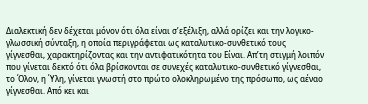Διαλεκτική δεν δέχεται μόνον ότι όλα είναι σ’εξέλιξη, αλλά ορίζει και την λογικο-γλωσσική σύνταξη, η οποία περιγράφεται ως καταλυτικο-συνθετικό τους γίγνεσθαι, χαρακτηρίζοντας και την αντιφατικότητα του Είναι. Απ’τη στιγμή λοιπόν που γίνεται δεκτό ότι όλα βρίσκονται σε συνεχές καταλυτικο-συνθετικό γίγνεσθαι, το Όλον, η Ύλη, γίνεται γνωστή στο πρώτο ολοκληρωμένο της πρόσωπο, ως αέναο γίγνεσθαι. Από κει και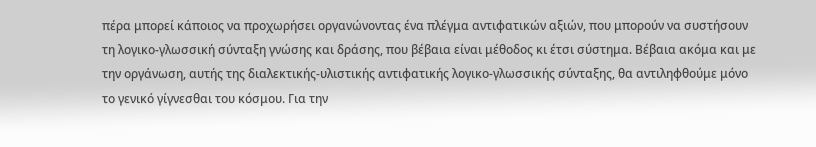πέρα μπορεί κάποιος να προχωρήσει οργανώνοντας ένα πλέγμα αντιφατικών αξιών, που μπορούν να συστήσουν τη λογικο-γλωσσική σύνταξη γνώσης και δράσης, που βέβαια είναι μέθοδος κι έτσι σύστημα. Βέβαια ακόμα και με την οργάνωση, αυτής της διαλεκτικής-υλιστικής αντιφατικής λογικο-γλωσσικής σύνταξης, θα αντιληφθούμε μόνο το γενικό γίγνεσθαι του κόσμου. Για την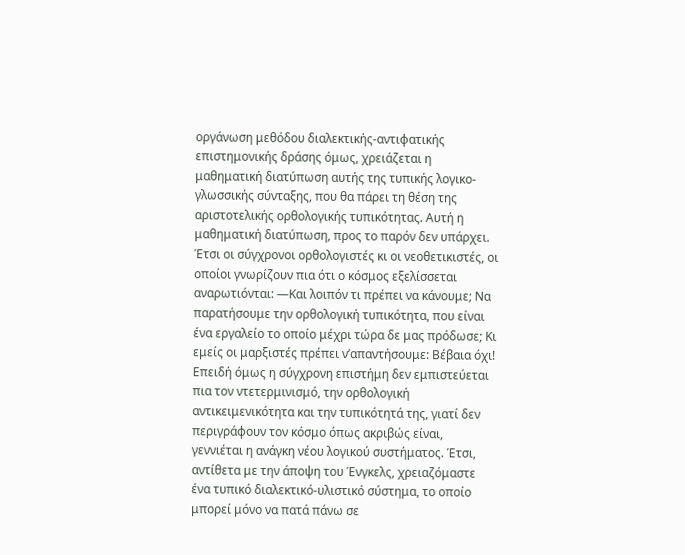οργάνωση μεθόδου διαλεκτικής-αντιφατικής επιστημονικής δράσης όμως, χρειάζεται η μαθηματική διατύπωση αυτής της τυπικής λογικο-γλωσσικής σύνταξης, που θα πάρει τη θέση της αριστοτελικής ορθολογικής τυπικότητας. Αυτή η μαθηματική διατύπωση, προς το παρόν δεν υπάρχει. Έτσι οι σύγχρονοι ορθολογιστές κι οι νεοθετικιστές, οι οποίοι γνωρίζουν πια ότι ο κόσμος εξελίσσεται αναρωτιόνται: ―Και λοιπόν τι πρέπει να κάνουμε; Να παρατήσουμε την ορθολογική τυπικότητα, που είναι ένα εργαλείο το οποίο μέχρι τώρα δε μας πρόδωσε; Κι εμείς οι μαρξιστές πρέπει ν’απαντήσουμε: Βέβαια όχι! Επειδή όμως η σύγχρονη επιστήμη δεν εμπιστεύεται πια τον ντετερμινισμό, την ορθολογική αντικειμενικότητα και την τυπικότητά της, γιατί δεν περιγράφουν τον κόσμο όπως ακριβώς είναι, γεννιέται η ανάγκη νέου λογικού συστήματος. Έτσι, αντίθετα με την άποψη του Ένγκελς, χρειαζόμαστε ένα τυπικό διαλεκτικό-υλιστικό σύστημα, το οποίο μπορεί μόνο να πατά πάνω σε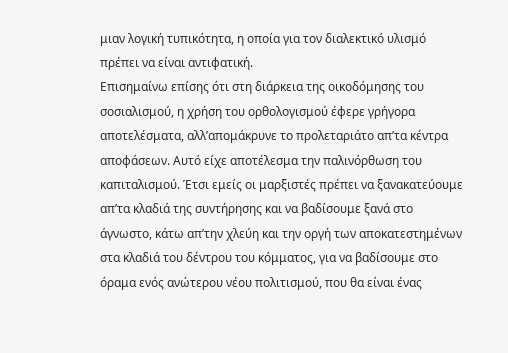μιαν λογική τυπικότητα, η οποία για τον διαλεκτικό υλισμό πρέπει να είναι αντιφατική.
Επισημαίνω επίσης ότι στη διάρκεια της οικοδόμησης του σοσιαλισμού, η χρήση του ορθολογισμού έφερε γρήγορα αποτελέσματα, αλλ’απομάκρυνε το προλεταριάτο απ’τα κέντρα αποφάσεων. Αυτό είχε αποτέλεσμα την παλινόρθωση του καπιταλισμού. Έτσι εμείς οι μαρξιστές πρέπει να ξανακατεύουμε απ’τα κλαδιά της συντήρησης και να βαδίσουμε ξανά στο άγνωστο, κάτω απ’την χλεύη και την οργή των αποκατεστημένων στα κλαδιά του δέντρου του κόμματος, για να βαδίσουμε στο όραμα ενός ανώτερου νέου πολιτισμού, που θα είναι ένας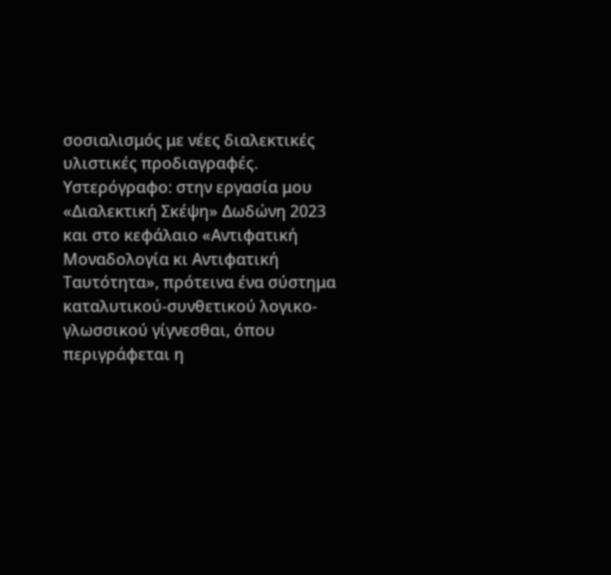σοσιαλισμός με νέες διαλεκτικές υλιστικές προδιαγραφές.
Υστερόγραφο: στην εργασία μου «Διαλεκτική Σκέψη» Δωδώνη 2023 και στο κεφάλαιο «Αντιφατική Μοναδολογία κι Αντιφατική Ταυτότητα», πρότεινα ένα σύστημα καταλυτικού-συνθετικού λογικο-γλωσσικού γίγνεσθαι, όπου περιγράφεται η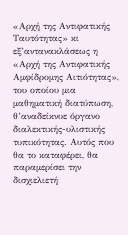«Αρχή της Αντιφατικής Ταυτότητας» κι εξ’αντανακλάσεως η «Αρχή της Αντιφατικής Αμφίδρομης Αιτιότητας», του οποίου μια μαθηματική διατύπωση, θ’αναδείκνυε όργανο διαλεκτικής-υλιστικής τυπικότητας. Αυτός που θα το καταφέρει, θα παραμερίσει την δισχιελιετή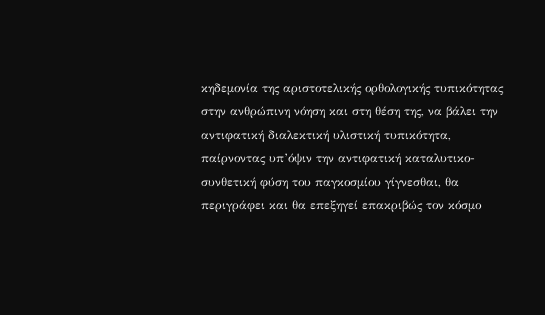κηδεμονία της αριστοτελικής ορθολογικής τυπικότητας στην ανθρώπινη νόηση και στη θέση της, να βάλει την αντιφατική διαλεκτική υλιστική τυπικότητα, παίρνοντας υπ’όψιν την αντιφατική καταλυτικο-συνθετική φύση του παγκοσμίου γίγνεσθαι, θα περιγράφει και θα επεξηγεί επακριβώς τον κόσμο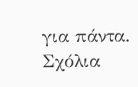για πάντα.
Σχόλια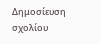Δημοσίευση σχολίου